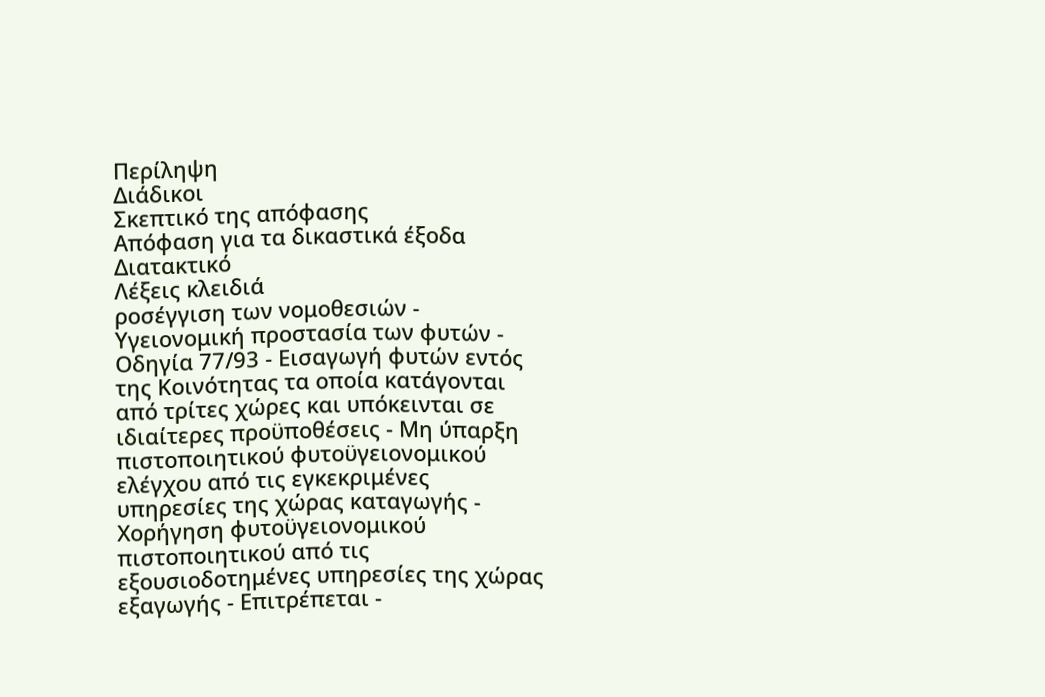Περίληψη
Διάδικοι
Σκεπτικό της απόφασης
Απόφαση για τα δικαστικά έξοδα
Διατακτικό
Λέξεις κλειδιά
ροσέγγιση των νομοθεσιών - Υγειονομική προστασία των φυτών - Οδηγία 77/93 - Εισαγωγή φυτών εντός της Κοινότητας τα οποία κατάγονται από τρίτες χώρες και υπόκεινται σε ιδιαίτερες προϋποθέσεις - Μη ύπαρξη πιστοποιητικού φυτοϋγειονομικού ελέγχου από τις εγκεκριμένες υπηρεσίες της χώρας καταγωγής - Χορήγηση φυτοϋγειονομικού πιστοποιητικού από τις εξουσιοδοτημένες υπηρεσίες της χώρας εξαγωγής - Επιτρέπεται -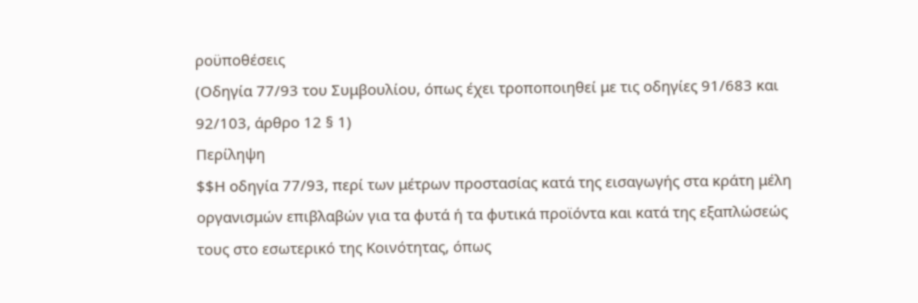ροϋποθέσεις
(Οδηγία 77/93 του Συμβουλίου, όπως έχει τροποποιηθεί με τις οδηγίες 91/683 και 92/103, άρθρο 12 § 1)
Περίληψη
$$Η οδηγία 77/93, περί των μέτρων προστασίας κατά της εισαγωγής στα κράτη μέλη οργανισμών επιβλαβών για τα φυτά ή τα φυτικά προϊόντα και κατά της εξαπλώσεώς τους στο εσωτερικό της Κοινότητας, όπως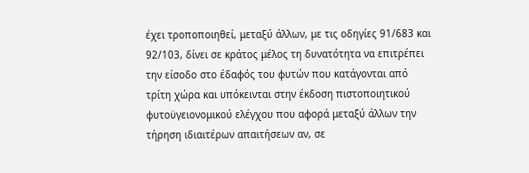έχει τροποποιηθεί, μεταξύ άλλων, με τις οδηγίες 91/683 και 92/103, δίνει σε κράτος μέλος τη δυνατότητα να επιτρέπει την είσοδο στο έδαφός του φυτών που κατάγονται από τρίτη χώρα και υπόκεινται στην έκδοση πιστοποιητικού φυτοϋγειονομικού ελέγχου που αφορά μεταξύ άλλων την τήρηση ιδιαιτέρων απαιτήσεων αν, σε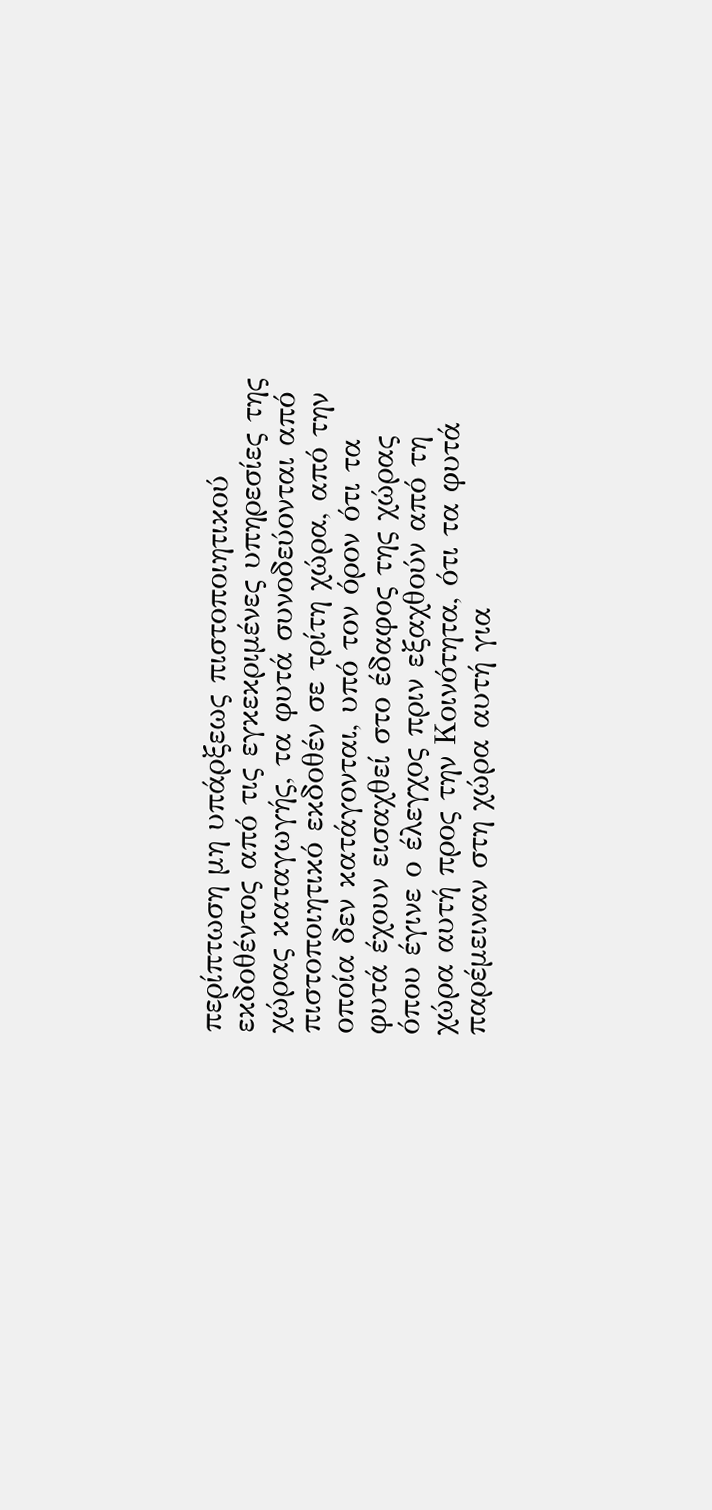περίπτωση μη υπάρξεως πιστοποιητικού εκδοθέντος από τις εγκεκριμένες υπηρεσίες της χώρας καταγωγής, τα φυτά συνοδεύονται από πιστοποιητικό εκδοθέν σε τρίτη χώρα, από την οποία δεν κατάγονται, υπό τον όρον ότι τα φυτά έχουν εισαχθεί στο έδαφος της χώρας όπου έγινε ο έλεγχος πριν εξαχθούν από τη χώρα αυτή προς την Κοινότητα, ότι τα φυτά παρέμειναν στη χώρα αυτή για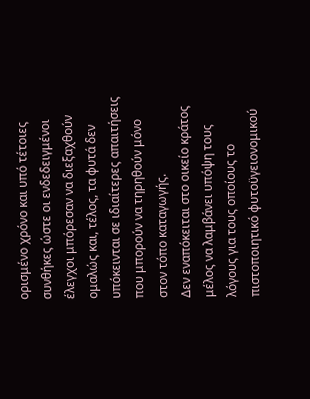ορισμένο χρόνο και υπό τέτοιες συνθήκες ώστε οι ενδεδειγμένοι έλεγχοι μπόρεσαν να διεξαχθούν ομαλώς και, τέλος, τα φυτά δεν υπόκεινται σε ιδιαίτερες απαιτήσεις που μπορούν να τηρηθούν μόνο στον τόπο καταγωγής.
Δεν εναπόκειται στο οικείο κράτος μέλος να λαμβάνει υπόψη τους λόγους για τους οποίους το πιστοποιητικό φυτοϋγειονομικού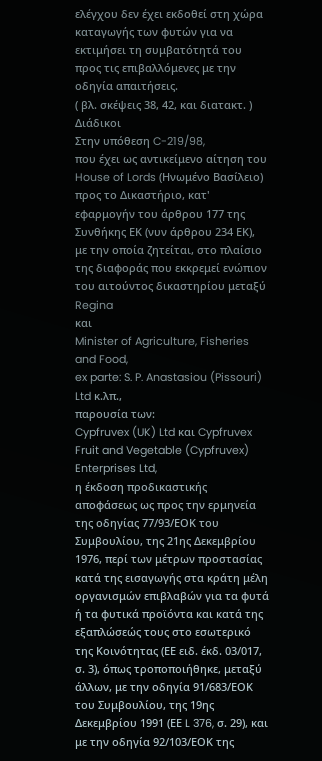ελέγχου δεν έχει εκδοθεί στη χώρα καταγωγής των φυτών για να εκτιμήσει τη συμβατότητά του προς τις επιβαλλόμενες με την οδηγία απαιτήσεις.
( βλ. σκέψεις 38, 42, και διατακτ. )
Διάδικοι
Στην υπόθεση C-219/98,
που έχει ως αντικείμενο αίτηση του House of Lords (Ηνωμένο Βασίλειο) προς το Δικαστήριο, κατ' εφαρμογήν του άρθρου 177 της Συνθήκης ΕΚ (νυν άρθρου 234 ΕΚ), με την οποία ζητείται, στο πλαίσιο της διαφοράς που εκκρεμεί ενώπιον του αιτούντος δικαστηρίου μεταξύ
Regina
και
Minister of Agriculture, Fisheries and Food,
ex parte: S. P. Anastasiou (Pissouri) Ltd κ.λπ.,
παρουσία των:
Cypfruvex (UK) Ltd και Cypfruvex Fruit and Vegetable (Cypfruvex) Enterprises Ltd,
η έκδοση προδικαστικής αποφάσεως ως προς την ερμηνεία της οδηγίας 77/93/ΕΟΚ του Συμβουλίου, της 21ης Δεκεμβρίου 1976, περί των μέτρων προστασίας κατά της εισαγωγής στα κράτη μέλη οργανισμών επιβλαβών για τα φυτά ή τα φυτικά προϊόντα και κατά της εξαπλώσεώς τους στο εσωτερικό της Κοινότητας (ΕΕ ειδ. έκδ. 03/017, σ. 3), όπως τροποποιήθηκε, μεταξύ άλλων, με την οδηγία 91/683/ΕΟΚ του Συμβουλίου, της 19ης Δεκεμβρίου 1991 (ΕΕ L 376, σ. 29), και με την οδηγία 92/103/ΕΟΚ της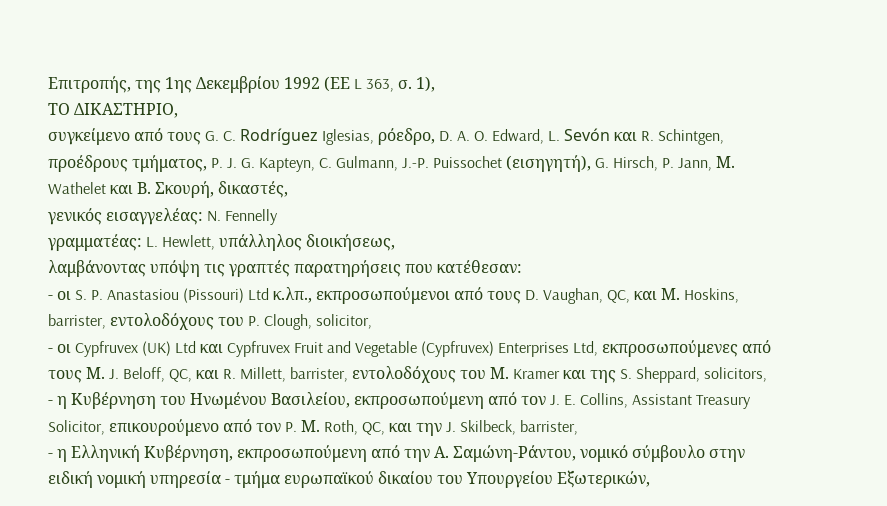Επιτροπής, της 1ης Δεκεμβρίου 1992 (ΕΕ L 363, σ. 1),
ΤΟ ΔΙΚΑΣΤΗΡΙΟ,
συγκείμενο από τους G. C. Rodríguez Iglesias, ρόεδρο, D. A. O. Edward, L. Sevón και R. Schintgen, προέδρους τμήματος, P. J. G. Kapteyn, C. Gulmann, J.-P. Puissochet (εισηγητή), G. Hirsch, P. Jann, Μ. Wathelet και Β. Σκουρή, δικαστές,
γενικός εισαγγελέας: N. Fennelly
γραμματέας: L. Hewlett, υπάλληλος διοικήσεως,
λαμβάνοντας υπόψη τις γραπτές παρατηρήσεις που κατέθεσαν:
- οι S. P. Anastasiou (Pissouri) Ltd κ.λπ., εκπροσωπούμενοι από τους D. Vaughan, QC, και Μ. Hoskins, barrister, εντολοδόχους του P. Clough, solicitor,
- οι Cypfruvex (UK) Ltd και Cypfruvex Fruit and Vegetable (Cypfruvex) Enterprises Ltd, εκπροσωπούμενες από τους Μ. J. Beloff, QC, και R. Millett, barrister, εντολοδόχους του Μ. Kramer και της S. Sheppard, solicitors,
- η Κυβέρνηση του Ηνωμένου Βασιλείου, εκπροσωπούμενη από τον J. E. Collins, Assistant Treasury Solicitor, επικουρούμενο από τον P. Μ. Roth, QC, και την J. Skilbeck, barrister,
- η Ελληνική Κυβέρνηση, εκπροσωπούμενη από την Α. Σαμώνη-Ράντου, νομικό σύμβουλο στην ειδική νομική υπηρεσία - τμήμα ευρωπαϊκού δικαίου του Υπουργείου Εξωτερικών,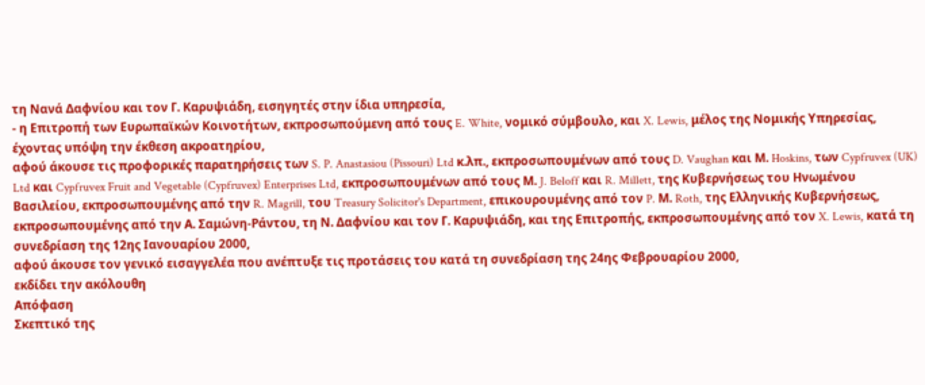τη Νανά Δαφνίου και τον Γ. Καρυψιάδη, εισηγητές στην ίδια υπηρεσία,
- η Επιτροπή των Ευρωπαϊκών Κοινοτήτων, εκπροσωπούμενη από τους E. White, νομικό σύμβουλο, και X. Lewis, μέλος της Νομικής Υπηρεσίας,
έχοντας υπόψη την έκθεση ακροατηρίου,
αφού άκουσε τις προφορικές παρατηρήσεις των S. P. Anastasiou (Pissouri) Ltd κ.λπ., εκπροσωπουμένων από τους D. Vaughan και Μ. Hoskins, των Cypfruvex (UK) Ltd και Cypfruvex Fruit and Vegetable (Cypfruvex) Enterprises Ltd, εκπροσωπουμένων από τους Μ. J. Beloff και R. Millett, της Κυβερνήσεως του Ηνωμένου Βασιλείου, εκπροσωπουμένης από την R. Magrill, του Treasury Solicitor's Department, επικουρουμένης από τον P. Μ. Roth, της Ελληνικής Κυβερνήσεως, εκπροσωπουμένης από την Α. Σαμώνη-Ράντου, τη Ν. Δαφνίου και τον Γ. Καρυψιάδη, και της Επιτροπής, εκπροσωπουμένης από τον X. Lewis, κατά τη συνεδρίαση της 12ης Ιανουαρίου 2000,
αφού άκουσε τον γενικό εισαγγελέα που ανέπτυξε τις προτάσεις του κατά τη συνεδρίαση της 24ης Φεβρουαρίου 2000,
εκδίδει την ακόλουθη
Απόφαση
Σκεπτικό της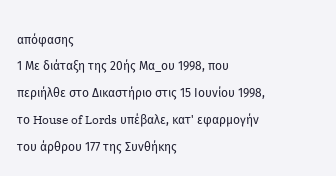απόφασης
1 Με διάταξη της 20ής Μα_ου 1998, που περιήλθε στο Δικαστήριο στις 15 Ιουνίου 1998, το House of Lords υπέβαλε, κατ' εφαρμογήν του άρθρου 177 της Συνθήκης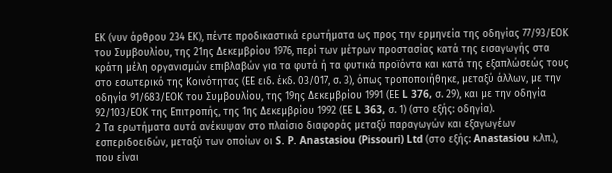ΕΚ (νυν άρθρου 234 ΕΚ), πέντε προδικαστικά ερωτήματα ως προς την ερμηνεία της οδηγίας 77/93/ΕΟΚ του Συμβουλίου, της 21ης Δεκεμβρίου 1976, περί των μέτρων προστασίας κατά της εισαγωγής στα κράτη μέλη οργανισμών επιβλαβών για τα φυτά ή τα φυτικά προϊόντα και κατά της εξαπλώσεώς τους στο εσωτερικό της Κοινότητας (ΕΕ ειδ. έκδ. 03/017, σ. 3), όπως τροποποιήθηκε, μεταξύ άλλων, με την οδηγία 91/683/ΕΟΚ του Συμβουλίου, της 19ης Δεκεμβρίου 1991 (ΕΕ L 376, σ. 29), και με την οδηγία 92/103/ΕΟΚ της Επιτροπής, της 1ης Δεκεμβρίου 1992 (ΕΕ L 363, σ. 1) (στο εξής: οδηγία).
2 Τα ερωτήματα αυτά ανέκυψαν στο πλαίσιο διαφοράς μεταξύ παραγωγών και εξαγωγέων εσπεριδοειδών, μεταξύ των οποίων οι S. P. Anastasiou (Pissouri) Ltd (στο εξής: Anastasiou κ.λπ.), που είναι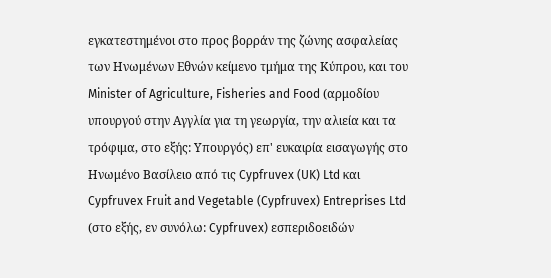εγκατεστημένοι στο προς βορράν της ζώνης ασφαλείας των Ηνωμένων Εθνών κείμενο τμήμα της Κύπρου, και του Minister of Agriculture, Fisheries and Food (αρμοδίου υπουργού στην Αγγλία για τη γεωργία, την αλιεία και τα τρόφιμα, στο εξής: Υπουργός) επ' ευκαιρία εισαγωγής στο Ηνωμένο Βασίλειο από τις Cypfruvex (UK) Ltd και Cypfruvex Fruit and Vegetable (Cypfruvex) Entreprises Ltd (στο εξής, εν συνόλω: Cypfruvex) εσπεριδοειδών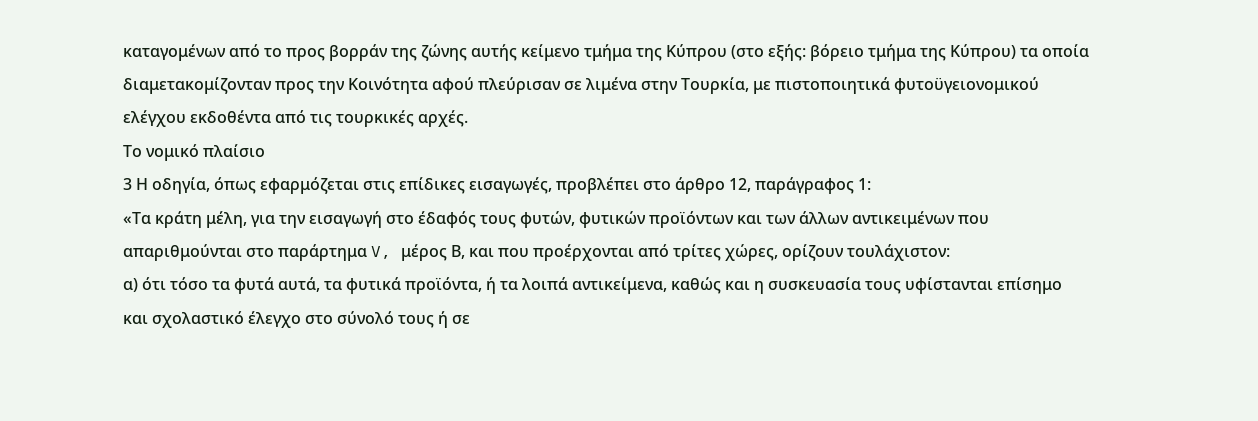καταγομένων από το προς βορράν της ζώνης αυτής κείμενο τμήμα της Κύπρου (στο εξής: βόρειο τμήμα της Κύπρου) τα οποία διαμετακομίζονταν προς την Κοινότητα αφού πλεύρισαν σε λιμένα στην Τουρκία, με πιστοποιητικά φυτοϋγειονομικού ελέγχου εκδοθέντα από τις τουρκικές αρχές.
Το νομικό πλαίσιο
3 Η οδηγία, όπως εφαρμόζεται στις επίδικες εισαγωγές, προβλέπει στο άρθρο 12, παράγραφος 1:
«Τα κράτη μέλη, για την εισαγωγή στο έδαφός τους φυτών, φυτικών προϊόντων και των άλλων αντικειμένων που απαριθμούνται στο παράρτημα V, μέρος Β, και που προέρχονται από τρίτες χώρες, ορίζουν τουλάχιστον:
α) ότι τόσο τα φυτά αυτά, τα φυτικά προϊόντα, ή τα λοιπά αντικείμενα, καθώς και η συσκευασία τους υφίστανται επίσημο και σχολαστικό έλεγχο στο σύνολό τους ή σε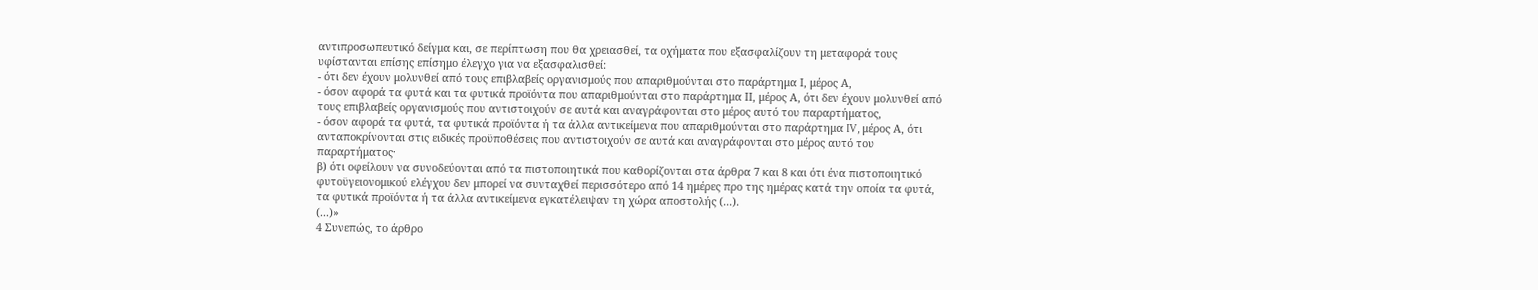αντιπροσωπευτικό δείγμα και, σε περίπτωση που θα χρειασθεί, τα οχήματα που εξασφαλίζουν τη μεταφορά τους υφίστανται επίσης επίσημο έλεγχο για να εξασφαλισθεί:
- ότι δεν έχουν μολυνθεί από τους επιβλαβείς οργανισμούς που απαριθμούνται στο παράρτημα Ι, μέρος Α,
- όσον αφορά τα φυτά και τα φυτικά προϊόντα που απαριθμούνται στο παράρτημα ΙΙ, μέρος Α, ότι δεν έχουν μολυνθεί από τους επιβλαβείς οργανισμούς που αντιστοιχούν σε αυτά και αναγράφονται στο μέρος αυτό του παραρτήματος,
- όσον αφορά τα φυτά, τα φυτικά προϊόντα ή τα άλλα αντικείμενα που απαριθμούνται στο παράρτημα IV, μέρος Α, ότι ανταποκρίνονται στις ειδικές προϋποθέσεις που αντιστοιχούν σε αυτά και αναγράφονται στο μέρος αυτό του παραρτήματος·
β) ότι οφείλουν να συνοδεύονται από τα πιστοποιητικά που καθορίζονται στα άρθρα 7 και 8 και ότι ένα πιστοποιητικό φυτοϋγειονομικού ελέγχου δεν μπορεί να συνταχθεί περισσότερο από 14 ημέρες προ της ημέρας κατά την οποία τα φυτά, τα φυτικά προϊόντα ή τα άλλα αντικείμενα εγκατέλειψαν τη χώρα αποστολής (...).
(...)»
4 Συνεπώς, το άρθρο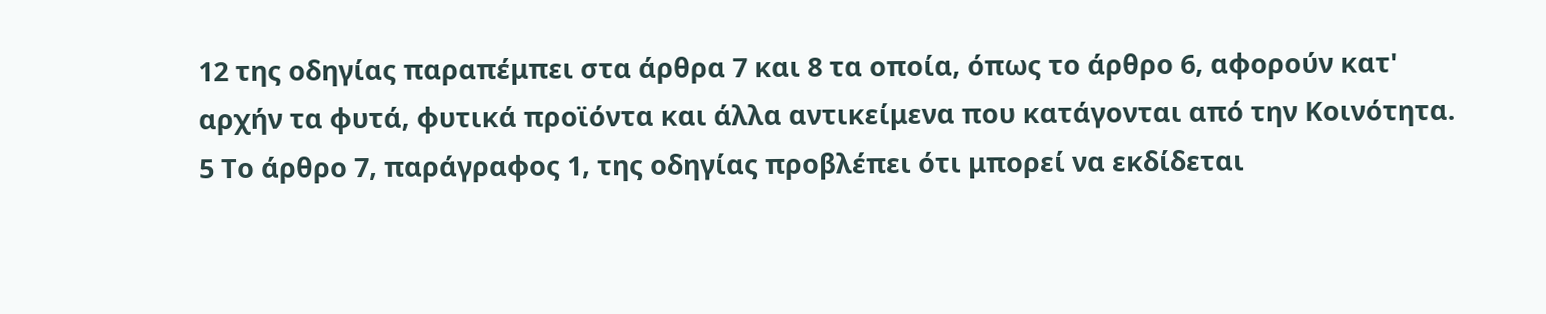12 της οδηγίας παραπέμπει στα άρθρα 7 και 8 τα οποία, όπως το άρθρο 6, αφορούν κατ' αρχήν τα φυτά, φυτικά προϊόντα και άλλα αντικείμενα που κατάγονται από την Κοινότητα.
5 Το άρθρο 7, παράγραφος 1, της οδηγίας προβλέπει ότι μπορεί να εκδίδεται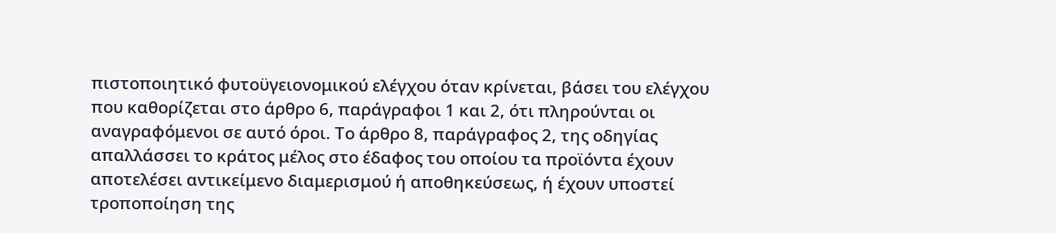πιστοποιητικό φυτοϋγειονομικού ελέγχου όταν κρίνεται, βάσει του ελέγχου που καθορίζεται στο άρθρο 6, παράγραφοι 1 και 2, ότι πληρούνται οι αναγραφόμενοι σε αυτό όροι. Το άρθρο 8, παράγραφος 2, της οδηγίας απαλλάσσει το κράτος μέλος στο έδαφος του οποίου τα προϊόντα έχουν αποτελέσει αντικείμενο διαμερισμού ή αποθηκεύσεως, ή έχουν υποστεί τροποποίηση της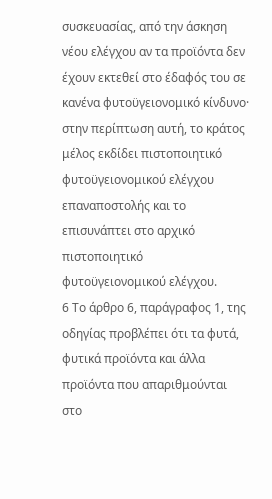συσκευασίας, από την άσκηση νέου ελέγχου αν τα προϊόντα δεν έχουν εκτεθεί στο έδαφός του σε κανένα φυτοϋγειονομικό κίνδυνο· στην περίπτωση αυτή, το κράτος μέλος εκδίδει πιστοποιητικό φυτοϋγειονομικού ελέγχου επαναποστολής και το επισυνάπτει στο αρχικό πιστοποιητικό φυτοϋγειονομικού ελέγχου.
6 Το άρθρο 6, παράγραφος 1, της οδηγίας προβλέπει ότι τα φυτά, φυτικά προϊόντα και άλλα προϊόντα που απαριθμούνται στο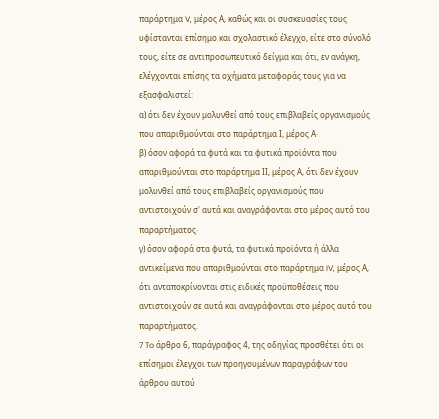παράρτημα V, μέρος Α, καθώς και οι συσκευασίες τους υφίστανται επίσημο και σχολαστικό έλεγχο, είτε στο σύνολό τους, είτε σε αντιπροσωπευτικό δείγμα και ότι, εν ανάγκη, ελέγχονται επίσης τα οχήματα μεταφοράς τους για να εξασφαλιστεί:
α) ότι δεν έχουν μολυνθεί από τους επιβλαβείς οργανισμούς που απαριθμούνται στο παράρτημα Ι, μέρος Α·
β) όσον αφορά τα φυτά και τα φυτικά προϊόντα που απαριθμούνται στο παράρτημα ΙΙ, μέρος Α, ότι δεν έχουν μολυνθεί από τους επιβλαβείς οργανισμούς που αντιστοιχούν σ' αυτά και αναγράφονται στο μέρος αυτό του παραρτήματος·
γ) όσον αφορά στα φυτά, τα φυτικά προϊόντα ή άλλα αντικείμενα που απαριθμούνται στο παράρτημα IV, μέρος Α, ότι ανταποκρίνονται στις ειδικές προϋποθέσεις που αντιστοιχούν σε αυτά και αναγράφονται στο μέρος αυτό του παραρτήματος.
7 To άρθρο 6, παράγραφος 4, της οδηγίας προσθέτει ότι οι επίσημοι έλεγχοι των προηγουμένων παραγράφων του άρθρου αυτού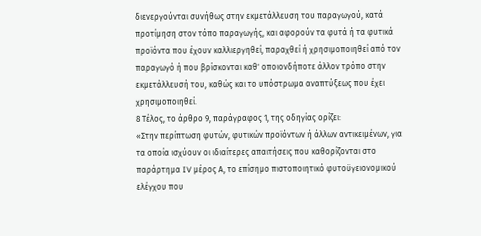διενεργούνται συνήθως στην εκμετάλλευση του παραγωγού, κατά προτίμηση στον τόπο παραγωγής, και αφορούν τα φυτά ή τα φυτικά προϊόντα που έχουν καλλιεργηθεί, παραχθεί ή χρησιμοποιηθεί από τον παραγωγό ή που βρίσκονται καθ' οποιονδήποτε άλλον τρόπο στην εκμετάλλευσή του, καθώς και το υπόστρωμα αναπτύξεως που έχει χρησιμοποιηθεί.
8 Τέλος, το άρθρο 9, παράγραφος 1, της οδηγίας ορίζει:
«Στην περίπτωση φυτών, φυτικών προϊόντων ή άλλων αντικειμένων, για τα οποία ισχύουν οι ιδιαίτερες απαιτήσεις που καθορίζονται στο παράρτημα IV μέρος Α, το επίσημο πιστοποιητικό φυτοϋγειονομικού ελέγχου που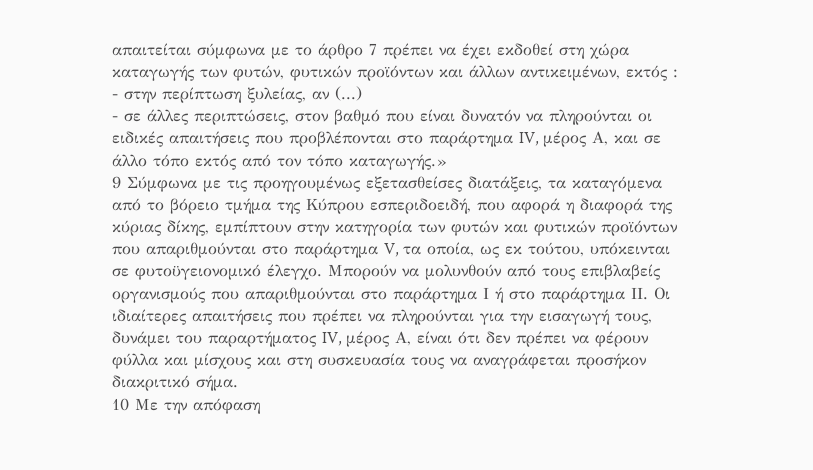απαιτείται σύμφωνα με το άρθρο 7 πρέπει να έχει εκδοθεί στη χώρα καταγωγής των φυτών, φυτικών προϊόντων και άλλων αντικειμένων, εκτός :
- στην περίπτωση ξυλείας, αν (...)
- σε άλλες περιπτώσεις, στον βαθμό που είναι δυνατόν να πληρούνται οι ειδικές απαιτήσεις που προβλέπονται στο παράρτημα IV, μέρος Α, και σε άλλο τόπο εκτός από τον τόπο καταγωγής.»
9 Σύμφωνα με τις προηγουμένως εξετασθείσες διατάξεις, τα καταγόμενα από το βόρειο τμήμα της Κύπρου εσπεριδοειδή, που αφορά η διαφορά της κύριας δίκης, εμπίπτουν στην κατηγορία των φυτών και φυτικών προϊόντων που απαριθμούνται στο παράρτημα V, τα οποία, ως εκ τούτου, υπόκεινται σε φυτοϋγειονομικό έλεγχο. Μπορούν να μολυνθούν από τους επιβλαβείς οργανισμούς που απαριθμούνται στο παράρτημα Ι ή στο παράρτημα ΙΙ. Οι ιδιαίτερες απαιτήσεις που πρέπει να πληρούνται για την εισαγωγή τους, δυνάμει του παραρτήματος IV, μέρος Α, είναι ότι δεν πρέπει να φέρουν φύλλα και μίσχους και στη συσκευασία τους να αναγράφεται προσήκον διακριτικό σήμα.
10 Με την απόφαση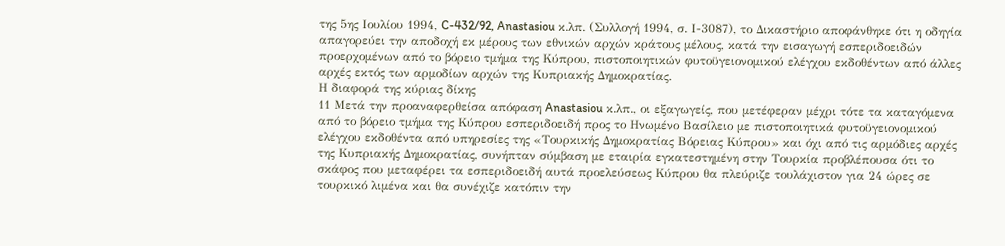της 5ης Ιουλίου 1994, C-432/92, Anastasiou κ.λπ. (Συλλογή 1994, σ. Ι-3087), το Δικαστήριο αποφάνθηκε ότι η οδηγία απαγορεύει την αποδοχή εκ μέρους των εθνικών αρχών κράτους μέλους, κατά την εισαγωγή εσπεριδοειδών προερχομένων από το βόρειο τμήμα της Κύπρου, πιστοποιητικών φυτοϋγειονομικού ελέγχου εκδοθέντων από άλλες αρχές εκτός των αρμοδίων αρχών της Κυπριακής Δημοκρατίας.
Η διαφορά της κύριας δίκης
11 Μετά την προαναφερθείσα απόφαση Anastasiou κ.λπ., οι εξαγωγείς, που μετέφεραν μέχρι τότε τα καταγόμενα από το βόρειο τμήμα της Κύπρου εσπεριδοειδή προς το Ηνωμένο Βασίλειο με πιστοποιητικά φυτοϋγειονομικού ελέγχου εκδοθέντα από υπηρεσίες της «Τουρκικής Δημοκρατίας Βόρειας Κύπρου» και όχι από τις αρμόδιες αρχές της Κυπριακής Δημοκρατίας, συνήπταν σύμβαση με εταιρία εγκατεστημένη στην Τουρκία προβλέπουσα ότι το σκάφος που μεταφέρει τα εσπεριδοειδή αυτά προελεύσεως Κύπρου θα πλεύριζε τουλάχιστον για 24 ώρες σε τουρκικό λιμένα και θα συνέχιζε κατόπιν την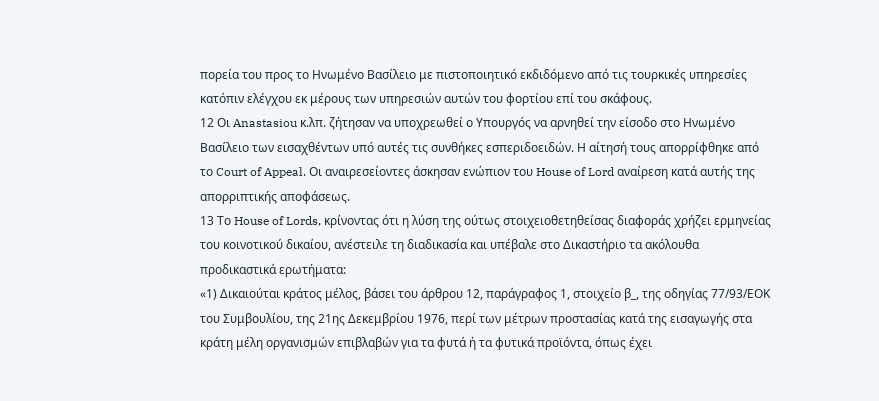πορεία του προς το Ηνωμένο Βασίλειο με πιστοποιητικό εκδιδόμενο από τις τουρκικές υπηρεσίες κατόπιν ελέγχου εκ μέρους των υπηρεσιών αυτών του φορτίου επί του σκάφους.
12 Οι Anastasiou κ.λπ. ζήτησαν να υποχρεωθεί ο Υπουργός να αρνηθεί την είσοδο στο Ηνωμένο Βασίλειο των εισαχθέντων υπό αυτές τις συνθήκες εσπεριδοειδών. Η αίτησή τους απορρίφθηκε από το Court of Appeal. Οι αναιρεσείοντες άσκησαν ενώπιον του House of Lord αναίρεση κατά αυτής της απορριπτικής αποφάσεως.
13 Το House of Lords, κρίνοντας ότι η λύση της ούτως στοιχειοθετηθείσας διαφοράς χρήζει ερμηνείας του κοινοτικού δικαίου, ανέστειλε τη διαδικασία και υπέβαλε στο Δικαστήριο τα ακόλουθα προδικαστικά ερωτήματα:
«1) Δικαιούται κράτος μέλος, βάσει του άρθρου 12, παράγραφος 1, στοιχείο β_, της οδηγίας 77/93/ΕΟΚ του Συμβουλίου, της 21ης Δεκεμβρίου 1976, περί των μέτρων προστασίας κατά της εισαγωγής στα κράτη μέλη οργανισμών επιβλαβών για τα φυτά ή τα φυτικά προϊόντα, όπως έχει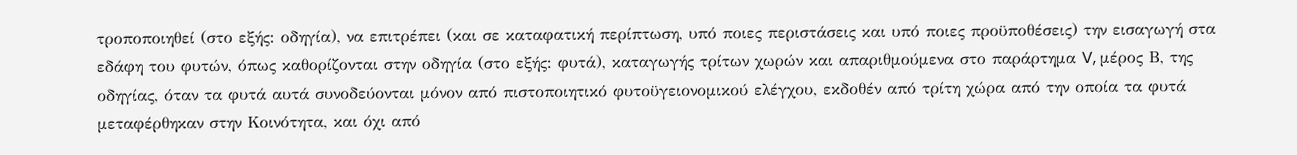τροποποιηθεί (στο εξής: οδηγία), να επιτρέπει (και σε καταφατική περίπτωση, υπό ποιες περιστάσεις και υπό ποιες προϋποθέσεις) την εισαγωγή στα εδάφη του φυτών, όπως καθορίζονται στην οδηγία (στο εξής: φυτά), καταγωγής τρίτων χωρών και απαριθμούμενα στο παράρτημα V, μέρος Β, της οδηγίας, όταν τα φυτά αυτά συνοδεύονται μόνον από πιστοποιητικό φυτοϋγειονομικού ελέγχου, εκδοθέν από τρίτη χώρα από την οποία τα φυτά μεταφέρθηκαν στην Κοινότητα, και όχι από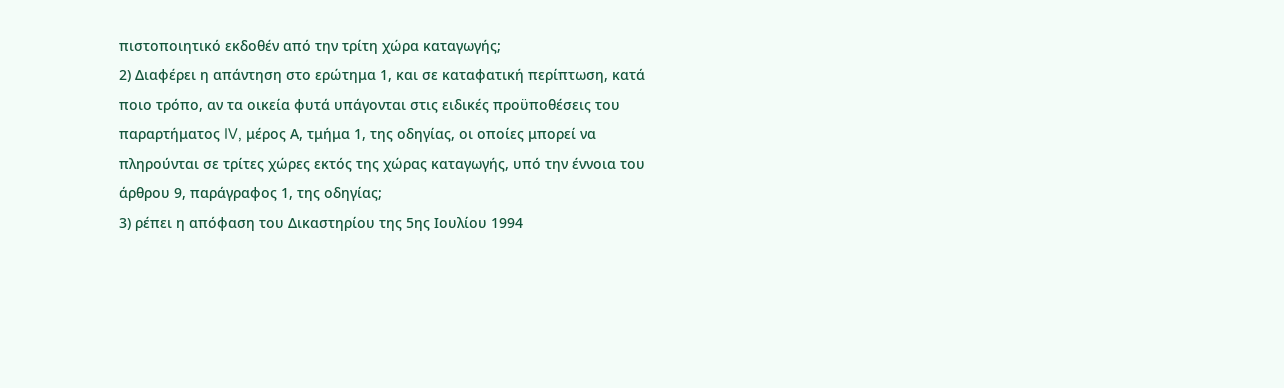πιστοποιητικό εκδοθέν από την τρίτη χώρα καταγωγής;
2) Διαφέρει η απάντηση στο ερώτημα 1, και σε καταφατική περίπτωση, κατά ποιο τρόπο, αν τα οικεία φυτά υπάγονται στις ειδικές προϋποθέσεις του παραρτήματος IV, μέρος Α, τμήμα 1, της οδηγίας, οι οποίες μπορεί να πληρούνται σε τρίτες χώρες εκτός της χώρας καταγωγής, υπό την έννοια του άρθρου 9, παράγραφος 1, της οδηγίας;
3) ρέπει η απόφαση του Δικαστηρίου της 5ης Ιουλίου 1994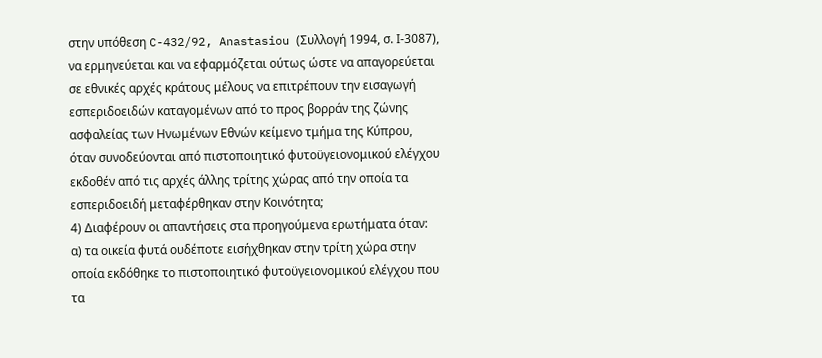στην υπόθεση C-432/92, Anastasiou (Συλλογή 1994, σ. Ι-3087), να ερμηνεύεται και να εφαρμόζεται ούτως ώστε να απαγορεύεται σε εθνικές αρχές κράτους μέλους να επιτρέπουν την εισαγωγή εσπεριδοειδών καταγομένων από το προς βορράν της ζώνης ασφαλείας των Ηνωμένων Εθνών κείμενο τμήμα της Κύπρου, όταν συνοδεύονται από πιστοποιητικό φυτοϋγειονομικού ελέγχου εκδοθέν από τις αρχές άλλης τρίτης χώρας από την οποία τα εσπεριδοειδή μεταφέρθηκαν στην Κοινότητα;
4) Διαφέρουν οι απαντήσεις στα προηγούμενα ερωτήματα όταν:
α) τα οικεία φυτά ουδέποτε εισήχθηκαν στην τρίτη χώρα στην οποία εκδόθηκε το πιστοποιητικό φυτοϋγειονομικού ελέγχου που τα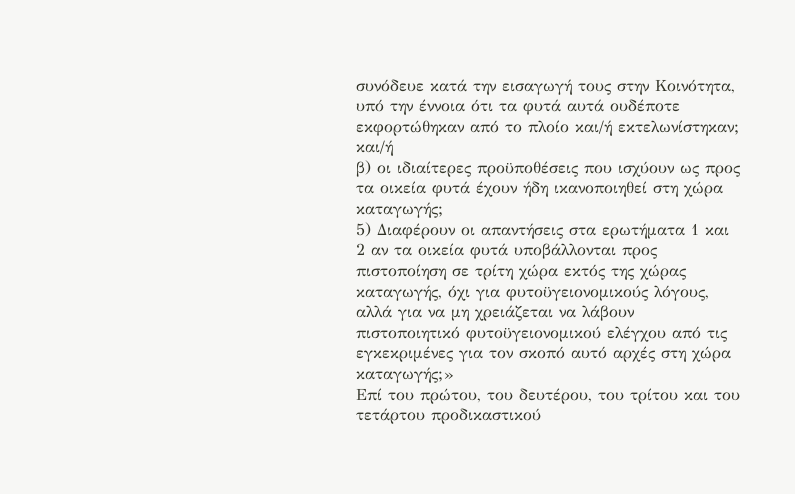συνόδευε κατά την εισαγωγή τους στην Κοινότητα, υπό την έννοια ότι τα φυτά αυτά ουδέποτε εκφορτώθηκαν από το πλοίο και/ή εκτελωνίστηκαν; και/ή
β) οι ιδιαίτερες προϋποθέσεις που ισχύουν ως προς τα οικεία φυτά έχουν ήδη ικανοποιηθεί στη χώρα καταγωγής;
5) Διαφέρουν οι απαντήσεις στα ερωτήματα 1 και 2 αν τα οικεία φυτά υποβάλλονται προς πιστοποίηση σε τρίτη χώρα εκτός της χώρας καταγωγής, όχι για φυτοϋγειονομικούς λόγους, αλλά για να μη χρειάζεται να λάβουν πιστοποιητικό φυτοϋγειονομικού ελέγχου από τις εγκεκριμένες για τον σκοπό αυτό αρχές στη χώρα καταγωγής;»
Επί του πρώτου, του δευτέρου, του τρίτου και του τετάρτου προδικαστικού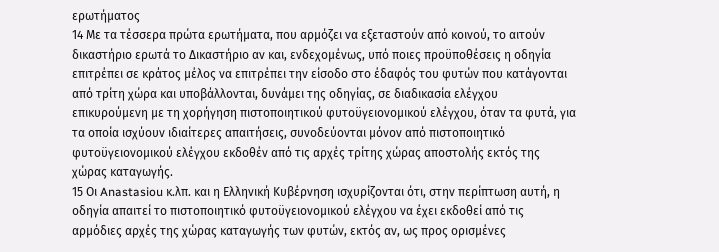ερωτήματος
14 Με τα τέσσερα πρώτα ερωτήματα, που αρμόζει να εξεταστούν από κοινού, το αιτούν δικαστήριο ερωτά το Δικαστήριο αν και, ενδεχομένως, υπό ποιες προϋποθέσεις η οδηγία επιτρέπει σε κράτος μέλος να επιτρέπει την είσοδο στο έδαφός του φυτών που κατάγονται από τρίτη χώρα και υποβάλλονται, δυνάμει της οδηγίας, σε διαδικασία ελέγχου επικυρούμενη με τη χορήγηση πιστοποιητικού φυτοϋγειονομικού ελέγχου, όταν τα φυτά, για τα οποία ισχύουν ιδιαίτερες απαιτήσεις, συνοδεύονται μόνον από πιστοποιητικό φυτοϋγειονομικού ελέγχου εκδοθέν από τις αρχές τρίτης χώρας αποστολής εκτός της χώρας καταγωγής.
15 Οι Anastasiou κ.λπ. και η Ελληνική Κυβέρνηση ισχυρίζονται ότι, στην περίπτωση αυτή, η οδηγία απαιτεί το πιστοποιητικό φυτοϋγειονομικού ελέγχου να έχει εκδοθεί από τις αρμόδιες αρχές της χώρας καταγωγής των φυτών, εκτός αν, ως προς ορισμένες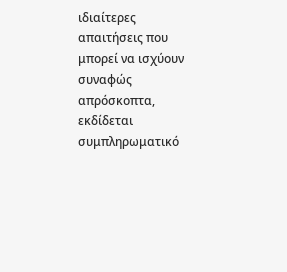ιδιαίτερες απαιτήσεις που μπορεί να ισχύουν συναφώς απρόσκοπτα, εκδίδεται συμπληρωματικό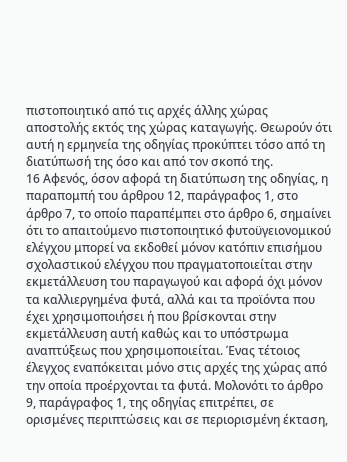πιστοποιητικό από τις αρχές άλλης χώρας αποστολής εκτός της χώρας καταγωγής. Θεωρούν ότι αυτή η ερμηνεία της οδηγίας προκύπτει τόσο από τη διατύπωσή της όσο και από τον σκοπό της.
16 Αφενός, όσον αφορά τη διατύπωση της οδηγίας, η παραπομπή του άρθρου 12, παράγραφος 1, στο άρθρο 7, το οποίο παραπέμπει στο άρθρο 6, σημαίνει ότι το απαιτούμενο πιστοποιητικό φυτοϋγειονομικού ελέγχου μπορεί να εκδοθεί μόνον κατόπιν επισήμου σχολαστικού ελέγχου που πραγματοποιείται στην εκμετάλλευση του παραγωγού και αφορά όχι μόνον τα καλλιεργημένα φυτά, αλλά και τα προϊόντα που έχει χρησιμοποιήσει ή που βρίσκονται στην εκμετάλλευση αυτή καθώς και το υπόστρωμα αναπτύξεως που χρησιμοποιείται. Ένας τέτοιος έλεγχος εναπόκειται μόνο στις αρχές της χώρας από την οποία προέρχονται τα φυτά. Μολονότι το άρθρο 9, παράγραφος 1, της οδηγίας επιτρέπει, σε ορισμένες περιπτώσεις και σε περιορισμένη έκταση,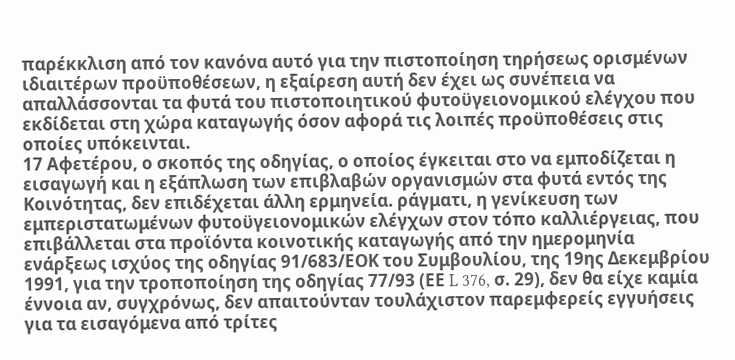παρέκκλιση από τον κανόνα αυτό για την πιστοποίηση τηρήσεως ορισμένων ιδιαιτέρων προϋποθέσεων, η εξαίρεση αυτή δεν έχει ως συνέπεια να απαλλάσσονται τα φυτά του πιστοποιητικού φυτοϋγειονομικού ελέγχου που εκδίδεται στη χώρα καταγωγής όσον αφορά τις λοιπές προϋποθέσεις στις οποίες υπόκεινται.
17 Αφετέρου, ο σκοπός της οδηγίας, ο οποίος έγκειται στο να εμποδίζεται η εισαγωγή και η εξάπλωση των επιβλαβών οργανισμών στα φυτά εντός της Κοινότητας, δεν επιδέχεται άλλη ερμηνεία. ράγματι, η γενίκευση των εμπεριστατωμένων φυτοϋγειονομικών ελέγχων στον τόπο καλλιέργειας, που επιβάλλεται στα προϊόντα κοινοτικής καταγωγής από την ημερομηνία ενάρξεως ισχύος της οδηγίας 91/683/ΕΟΚ του Συμβουλίου, της 19ης Δεκεμβρίου 1991, για την τροποποίηση της οδηγίας 77/93 (ΕΕ L 376, σ. 29), δεν θα είχε καμία έννοια αν, συγχρόνως, δεν απαιτούνταν τουλάχιστον παρεμφερείς εγγυήσεις για τα εισαγόμενα από τρίτες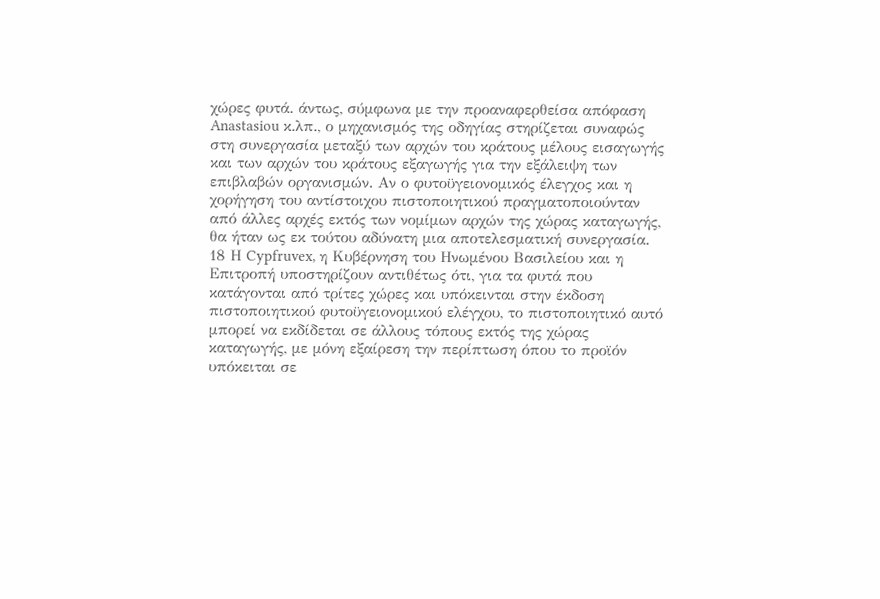χώρες φυτά. άντως, σύμφωνα με την προαναφερθείσα απόφαση Anastasiou κ.λπ., ο μηχανισμός της οδηγίας στηρίζεται συναφώς στη συνεργασία μεταξύ των αρχών του κράτους μέλους εισαγωγής και των αρχών του κράτους εξαγωγής για την εξάλειψη των επιβλαβών οργανισμών. Αν ο φυτοϋγειονομικός έλεγχος και η χορήγηση του αντίστοιχου πιστοποιητικού πραγματοποιούνταν από άλλες αρχές εκτός των νομίμων αρχών της χώρας καταγωγής, θα ήταν ως εκ τούτου αδύνατη μια αποτελεσματική συνεργασία.
18 Η Cypfruvex, η Κυβέρνηση του Ηνωμένου Βασιλείου και η Επιτροπή υποστηρίζουν αντιθέτως ότι, για τα φυτά που κατάγονται από τρίτες χώρες και υπόκεινται στην έκδοση πιστοποιητικού φυτοϋγειονομικού ελέγχου, το πιστοποιητικό αυτό μπορεί να εκδίδεται σε άλλους τόπους εκτός της χώρας καταγωγής, με μόνη εξαίρεση την περίπτωση όπου το προϊόν υπόκειται σε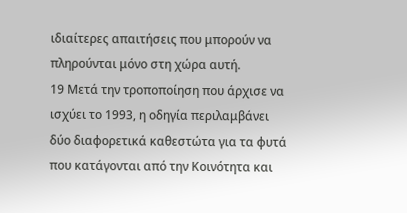ιδιαίτερες απαιτήσεις που μπορούν να πληρούνται μόνο στη χώρα αυτή.
19 Μετά την τροποποίηση που άρχισε να ισχύει το 1993, η οδηγία περιλαμβάνει δύο διαφορετικά καθεστώτα για τα φυτά που κατάγονται από την Κοινότητα και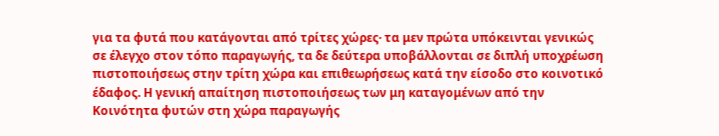για τα φυτά που κατάγονται από τρίτες χώρες· τα μεν πρώτα υπόκεινται γενικώς σε έλεγχο στον τόπο παραγωγής, τα δε δεύτερα υποβάλλονται σε διπλή υποχρέωση πιστοποιήσεως στην τρίτη χώρα και επιθεωρήσεως κατά την είσοδο στο κοινοτικό έδαφος. Η γενική απαίτηση πιστοποιήσεως των μη καταγομένων από την Κοινότητα φυτών στη χώρα παραγωγής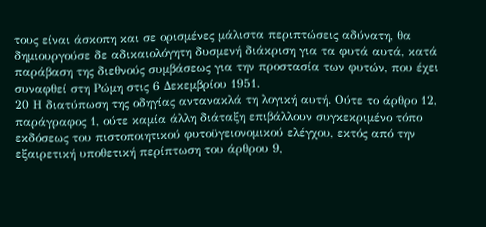τους είναι άσκοπη και σε ορισμένες μάλιστα περιπτώσεις αδύνατη, θα δημιουργούσε δε αδικαιολόγητη δυσμενή διάκριση για τα φυτά αυτά, κατά παράβαση της διεθνούς συμβάσεως για την προστασία των φυτών, που έχει συναφθεί στη Ρώμη στις 6 Δεκεμβρίου 1951.
20 Η διατύπωση της οδηγίας αντανακλά τη λογική αυτή. Ούτε το άρθρο 12, παράγραφος 1, ούτε καμία άλλη διάταξη επιβάλλουν συγκεκριμένο τόπο εκδόσεως του πιστοποιητικού φυτοϋγειονομικού ελέγχου, εκτός από την εξαιρετική υποθετική περίπτωση του άρθρου 9,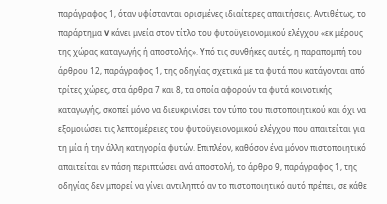παράγραφος 1, όταν υφίστανται ορισμένες ιδιαίτερες απαιτήσεις. Αντιθέτως, το παράρτημα V κάνει μνεία στον τίτλο του φυτοϋγειονομικού ελέγχου «εκ μέρους της χώρας καταγωγής ή αποστολής». Υπό τις συνθήκες αυτές, η παραπομπή του άρθρου 12, παράγραφος 1, της οδηγίας σχετικά με τα φυτά που κατάγονται από τρίτες χώρες, στα άρθρα 7 και 8, τα οποία αφορούν τα φυτά κοινοτικής καταγωγής, σκοπεί μόνο να διευκρινίσει τον τύπο του πιστοποιητικού και όχι να εξομοιώσει τις λεπτομέρειες του φυτοϋγειονομικού ελέγχου που απαιτείται για τη μία ή την άλλη κατηγορία φυτών. Επιπλέον, καθόσον ένα μόνον πιστοποιητικό απαιτείται εν πάση περιπτώσει ανά αποστολή, το άρθρο 9, παράγραφος 1, της οδηγίας δεν μπορεί να γίνει αντιληπτό αν το πιστοποιητικό αυτό πρέπει, σε κάθε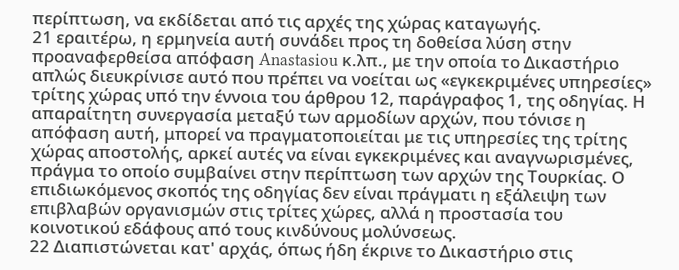περίπτωση, να εκδίδεται από τις αρχές της χώρας καταγωγής.
21 εραιτέρω, η ερμηνεία αυτή συνάδει προς τη δοθείσα λύση στην προαναφερθείσα απόφαση Anastasiou κ.λπ., με την οποία το Δικαστήριο απλώς διευκρίνισε αυτό που πρέπει να νοείται ως «εγκεκριμένες υπηρεσίες» τρίτης χώρας υπό την έννοια του άρθρου 12, παράγραφος 1, της οδηγίας. Η απαραίτητη συνεργασία μεταξύ των αρμοδίων αρχών, που τόνισε η απόφαση αυτή, μπορεί να πραγματοποιείται με τις υπηρεσίες της τρίτης χώρας αποστολής, αρκεί αυτές να είναι εγκεκριμένες και αναγνωρισμένες, πράγμα το οποίο συμβαίνει στην περίπτωση των αρχών της Τουρκίας. Ο επιδιωκόμενος σκοπός της οδηγίας δεν είναι πράγματι η εξάλειψη των επιβλαβών οργανισμών στις τρίτες χώρες, αλλά η προστασία του κοινοτικού εδάφους από τους κινδύνους μολύνσεως.
22 Διαπιστώνεται κατ' αρχάς, όπως ήδη έκρινε το Δικαστήριο στις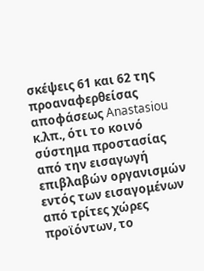σκέψεις 61 και 62 της προαναφερθείσας αποφάσεως Anastasiou κ.λπ., ότι το κοινό σύστημα προστασίας από την εισαγωγή επιβλαβών οργανισμών εντός των εισαγομένων από τρίτες χώρες προϊόντων, το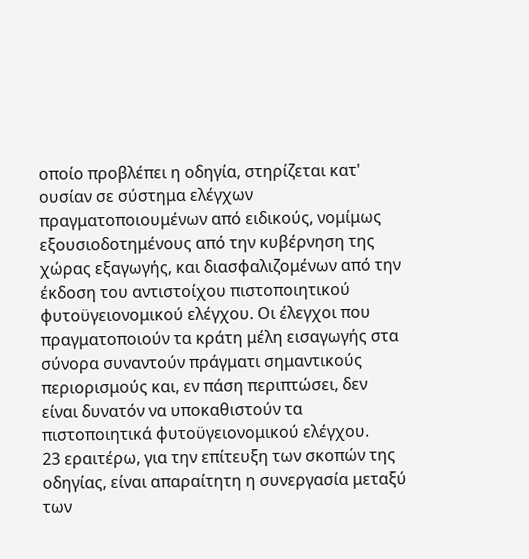οποίο προβλέπει η οδηγία, στηρίζεται κατ' ουσίαν σε σύστημα ελέγχων πραγματοποιουμένων από ειδικούς, νομίμως εξουσιοδοτημένους από την κυβέρνηση της χώρας εξαγωγής, και διασφαλιζομένων από την έκδοση του αντιστοίχου πιστοποιητικού φυτοϋγειονομικού ελέγχου. Οι έλεγχοι που πραγματοποιούν τα κράτη μέλη εισαγωγής στα σύνορα συναντούν πράγματι σημαντικούς περιορισμούς και, εν πάση περιπτώσει, δεν είναι δυνατόν να υποκαθιστούν τα πιστοποιητικά φυτοϋγειονομικού ελέγχου.
23 εραιτέρω, για την επίτευξη των σκοπών της οδηγίας, είναι απαραίτητη η συνεργασία μεταξύ των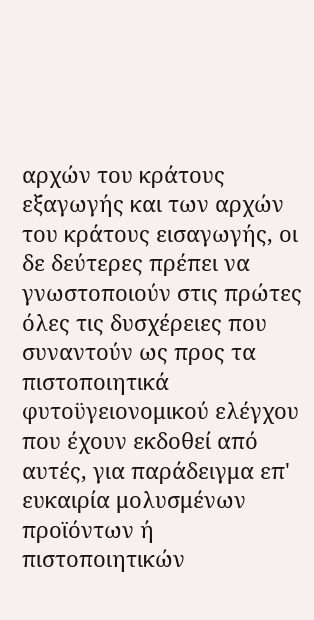αρχών του κράτους εξαγωγής και των αρχών του κράτους εισαγωγής, οι δε δεύτερες πρέπει να γνωστοποιούν στις πρώτες όλες τις δυσχέρειες που συναντούν ως προς τα πιστοποιητικά φυτοϋγειονομικού ελέγχου που έχουν εκδοθεί από αυτές, για παράδειγμα επ' ευκαιρία μολυσμένων προϊόντων ή πιστοποιητικών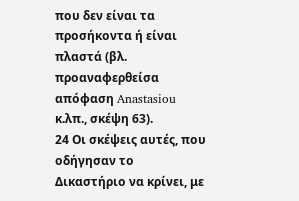που δεν είναι τα προσήκοντα ή είναι πλαστά (βλ. προαναφερθείσα απόφαση Anastasiou κ.λπ., σκέψη 63).
24 Οι σκέψεις αυτές, που οδήγησαν το Δικαστήριο να κρίνει, με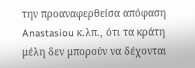την προαναφερθείσα απόφαση Anastasiou κ.λπ., ότι τα κράτη μέλη δεν μπορούν να δέχονται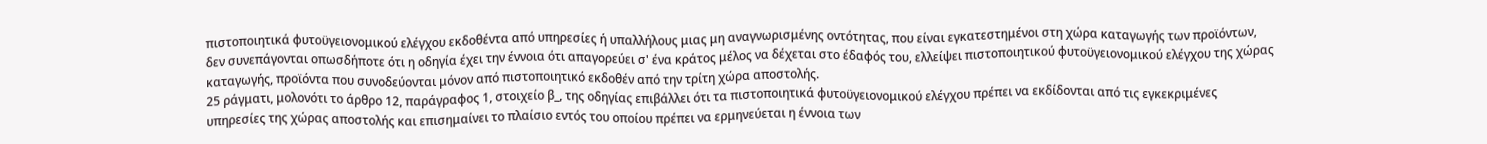πιστοποιητικά φυτοϋγειονομικού ελέγχου εκδοθέντα από υπηρεσίες ή υπαλλήλους μιας μη αναγνωρισμένης οντότητας, που είναι εγκατεστημένοι στη χώρα καταγωγής των προϊόντων, δεν συνεπάγονται οπωσδήποτε ότι η οδηγία έχει την έννοια ότι απαγορεύει σ' ένα κράτος μέλος να δέχεται στο έδαφός του, ελλείψει πιστοποιητικού φυτοϋγειονομικού ελέγχου της χώρας καταγωγής, προϊόντα που συνοδεύονται μόνον από πιστοποιητικό εκδοθέν από την τρίτη χώρα αποστολής.
25 ράγματι, μολονότι το άρθρο 12, παράγραφος 1, στοιχείο β_, της οδηγίας επιβάλλει ότι τα πιστοποιητικά φυτοϋγειονομικού ελέγχου πρέπει να εκδίδονται από τις εγκεκριμένες υπηρεσίες της χώρας αποστολής και επισημαίνει το πλαίσιο εντός του οποίου πρέπει να ερμηνεύεται η έννοια των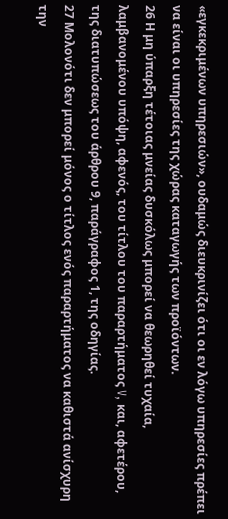«εγκεκριμένων υπηρεσιών», ουδαμώς διευκρινίζει ότι οι εν λόγω υπηρεσίες πρέπει να είναι οι υπηρεσίες της χώρας καταγωγής των προϊόντων.
26 Η μη ύπαρξη τέτοιας μνείας δυσκόλως μπορεί να θεωρηθεί τυχαία, λαμβανομένου υπόψη, αφενός, του τίτλου του παραρτήματος V, και, αφετέρου, της διατυπώσεως του άρθρου 9, παράγραφος 1, της οδηγίας.
27 Μολονότι δεν μπορεί μόνος ο τίτλος ενός παραρτήματος να καθιστά ανίσχυρη την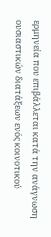ερμηνεία που επιβάλλεται κατά την ανάγνωση ουσιαστικών διατάξεων ενός κοινοτικού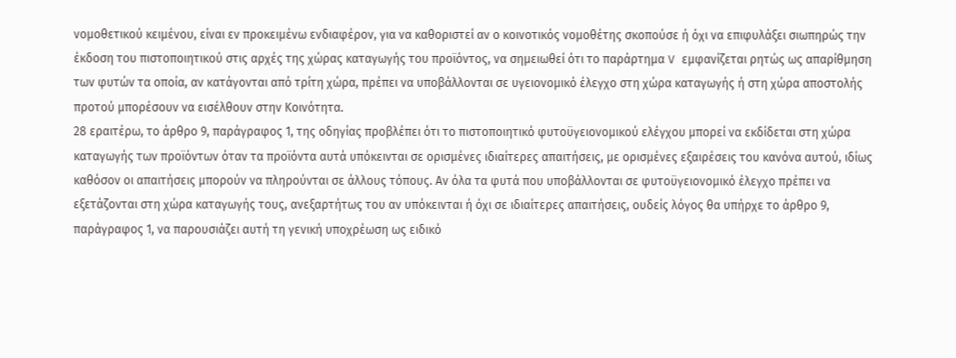νομοθετικού κειμένου, είναι εν προκειμένω ενδιαφέρον, για να καθοριστεί αν ο κοινοτικός νομοθέτης σκοπούσε ή όχι να επιφυλάξει σιωπηρώς την έκδοση του πιστοποιητικού στις αρχές της χώρας καταγωγής του προϊόντος, να σημειωθεί ότι το παράρτημα V εμφανίζεται ρητώς ως απαρίθμηση των φυτών τα οποία, αν κατάγονται από τρίτη χώρα, πρέπει να υποβάλλονται σε υγειονομικό έλεγχο στη χώρα καταγωγής ή στη χώρα αποστολής προτού μπορέσουν να εισέλθουν στην Κοινότητα.
28 εραιτέρω, το άρθρο 9, παράγραφος 1, της οδηγίας προβλέπει ότι το πιστοποιητικό φυτοϋγειονομικού ελέγχου μπορεί να εκδίδεται στη χώρα καταγωγής των προϊόντων όταν τα προϊόντα αυτά υπόκεινται σε ορισμένες ιδιαίτερες απαιτήσεις, με ορισμένες εξαιρέσεις του κανόνα αυτού, ιδίως καθόσον οι απαιτήσεις μπορούν να πληρούνται σε άλλους τόπους. Αν όλα τα φυτά που υποβάλλονται σε φυτοϋγειονομικό έλεγχο πρέπει να εξετάζονται στη χώρα καταγωγής τους, ανεξαρτήτως του αν υπόκεινται ή όχι σε ιδιαίτερες απαιτήσεις, ουδείς λόγος θα υπήρχε το άρθρο 9, παράγραφος 1, να παρουσιάζει αυτή τη γενική υποχρέωση ως ειδικό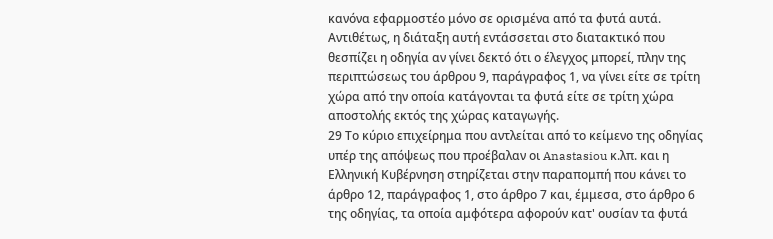κανόνα εφαρμοστέο μόνο σε ορισμένα από τα φυτά αυτά. Αντιθέτως, η διάταξη αυτή εντάσσεται στο διατακτικό που θεσπίζει η οδηγία αν γίνει δεκτό ότι ο έλεγχος μπορεί, πλην της περιπτώσεως του άρθρου 9, παράγραφος 1, να γίνει είτε σε τρίτη χώρα από την οποία κατάγονται τα φυτά είτε σε τρίτη χώρα αποστολής εκτός της χώρας καταγωγής.
29 Το κύριο επιχείρημα που αντλείται από το κείμενο της οδηγίας υπέρ της απόψεως που προέβαλαν οι Anastasiou κ.λπ. και η Ελληνική Κυβέρνηση στηρίζεται στην παραπομπή που κάνει το άρθρο 12, παράγραφος 1, στο άρθρο 7 και, έμμεσα, στο άρθρο 6 της οδηγίας, τα οποία αμφότερα αφορούν κατ' ουσίαν τα φυτά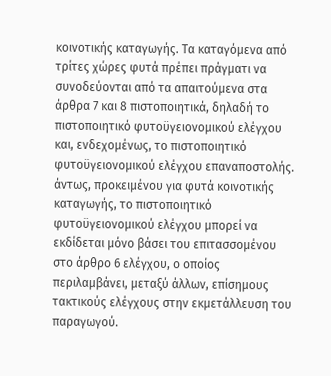κοινοτικής καταγωγής. Τα καταγόμενα από τρίτες χώρες φυτά πρέπει πράγματι να συνοδεύονται από τα απαιτούμενα στα άρθρα 7 και 8 πιστοποιητικά, δηλαδή το πιστοποιητικό φυτοϋγειονομικού ελέγχου και, ενδεχομένως, το πιστοποιητικό φυτοϋγειονομικού ελέγχου επαναποστολής. άντως, προκειμένου για φυτά κοινοτικής καταγωγής, το πιστοποιητικό φυτοϋγειονομικού ελέγχου μπορεί να εκδίδεται μόνο βάσει του επιτασσομένου στο άρθρο 6 ελέγχου, ο οποίος περιλαμβάνει, μεταξύ άλλων, επίσημους τακτικούς ελέγχους στην εκμετάλλευση του παραγωγού.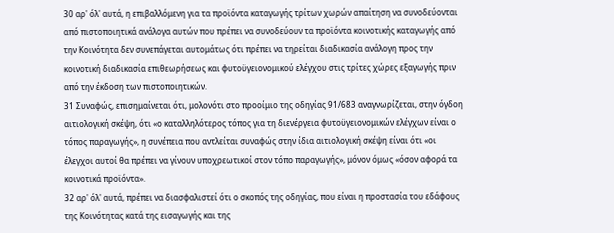30 αρ' όλ' αυτά, η επιβαλλόμενη για τα προϊόντα καταγωγής τρίτων χωρών απαίτηση να συνοδεύονται από πιστοποιητικά ανάλογα αυτών που πρέπει να συνοδεύουν τα προϊόντα κοινοτικής καταγωγής από την Κοινότητα δεν συνεπάγεται αυτομάτως ότι πρέπει να τηρείται διαδικασία ανάλογη προς την κοινοτική διαδικασία επιθεωρήσεως και φυτοϋγειονομικού ελέγχου στις τρίτες χώρες εξαγωγής πριν από την έκδοση των πιστοποιητικών.
31 Συναφώς, επισημαίνεται ότι, μολονότι στο προοίμιο της οδηγίας 91/683 αναγνωρίζεται, στην όγδοη αιτιολογική σκέψη, ότι «ο καταλληλότερος τόπος για τη διενέργεια φυτοϋγειονομικών ελέγχων είναι ο τόπος παραγωγής», η συνέπεια που αντλείται συναφώς στην ίδια αιτιολογική σκέψη είναι ότι «οι έλεγχοι αυτοί θα πρέπει να γίνουν υποχρεωτικοί στον τόπο παραγωγής», μόνον όμως «όσον αφορά τα κοινοτικά προϊόντα».
32 αρ' όλ' αυτά, πρέπει να διασφαλιστεί ότι ο σκοπός της οδηγίας, που είναι η προστασία του εδάφους της Κοινότητας κατά της εισαγωγής και της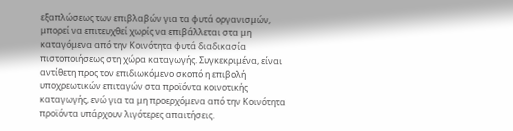εξαπλώσεως των επιβλαβών για τα φυτά οργανισμών, μπορεί να επιτευχθεί χωρίς να επιβάλλεται στα μη καταγόμενα από την Κοινότητα φυτά διαδικασία πιστοποιήσεως στη χώρα καταγωγής. Συγκεκριμένα, είναι αντίθετη προς τον επιδιωκόμενο σκοπό η επιβολή υποχρεωτικών επιταγών στα προϊόντα κοινοτικής καταγωγής, ενώ για τα μη προερχόμενα από την Κοινότητα προϊόντα υπάρχουν λιγότερες απαιτήσεις.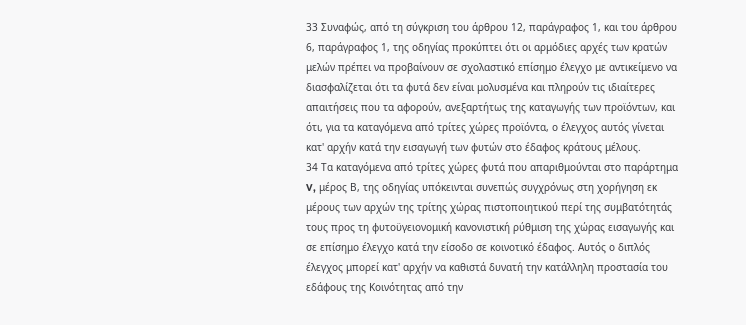33 Συναφώς, από τη σύγκριση του άρθρου 12, παράγραφος 1, και του άρθρου 6, παράγραφος 1, της οδηγίας προκύπτει ότι οι αρμόδιες αρχές των κρατών μελών πρέπει να προβαίνουν σε σχολαστικό επίσημο έλεγχο με αντικείμενο να διασφαλίζεται ότι τα φυτά δεν είναι μολυσμένα και πληρούν τις ιδιαίτερες απαιτήσεις που τα αφορούν, ανεξαρτήτως της καταγωγής των προϊόντων, και ότι, για τα καταγόμενα από τρίτες χώρες προϊόντα, ο έλεγχος αυτός γίνεται κατ' αρχήν κατά την εισαγωγή των φυτών στο έδαφος κράτους μέλους.
34 Τα καταγόμενα από τρίτες χώρες φυτά που απαριθμούνται στο παράρτημα V, μέρος Β, της οδηγίας υπόκεινται συνεπώς συγχρόνως στη χορήγηση εκ μέρους των αρχών της τρίτης χώρας πιστοποιητικού περί της συμβατότητάς τους προς τη φυτοϋγειονομική κανονιστική ρύθμιση της χώρας εισαγωγής και σε επίσημο έλεγχο κατά την είσοδο σε κοινοτικό έδαφος. Αυτός ο διπλός έλεγχος μπορεί κατ' αρχήν να καθιστά δυνατή την κατάλληλη προστασία του εδάφους της Κοινότητας από την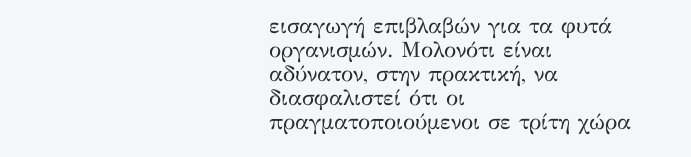εισαγωγή επιβλαβών για τα φυτά οργανισμών. Μολονότι είναι αδύνατον, στην πρακτική, να διασφαλιστεί ότι οι πραγματοποιούμενοι σε τρίτη χώρα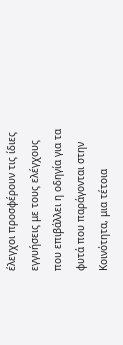έλεγχοι προσφέρουν τις ίδιες εγγυήσεις με τους ελέγχους που επιβάλλει η οδηγία για τα φυτά που παράγονται στην Κοινότητα, μια τέτοια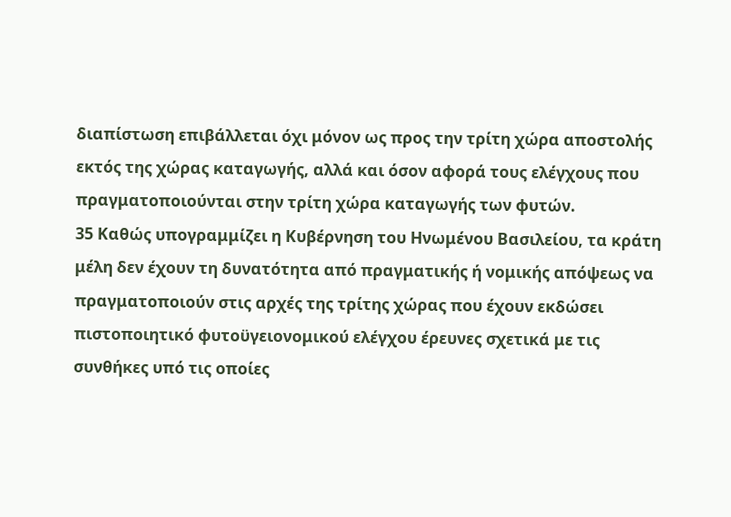διαπίστωση επιβάλλεται όχι μόνον ως προς την τρίτη χώρα αποστολής εκτός της χώρας καταγωγής, αλλά και όσον αφορά τους ελέγχους που πραγματοποιούνται στην τρίτη χώρα καταγωγής των φυτών.
35 Καθώς υπογραμμίζει η Κυβέρνηση του Ηνωμένου Βασιλείου, τα κράτη μέλη δεν έχουν τη δυνατότητα από πραγματικής ή νομικής απόψεως να πραγματοποιούν στις αρχές της τρίτης χώρας που έχουν εκδώσει πιστοποιητικό φυτοϋγειονομικού ελέγχου έρευνες σχετικά με τις συνθήκες υπό τις οποίες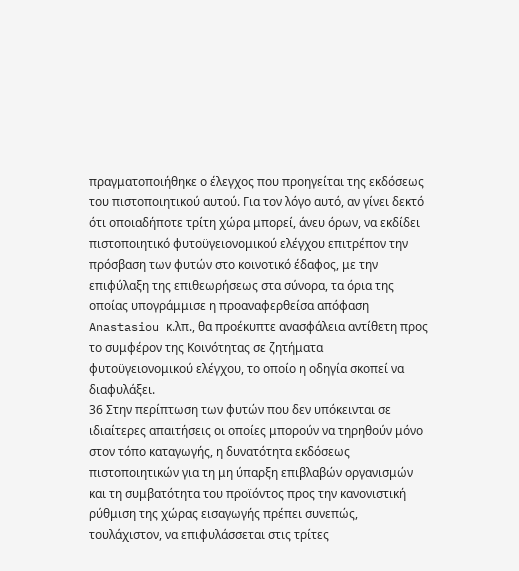πραγματοποιήθηκε ο έλεγχος που προηγείται της εκδόσεως του πιστοποιητικού αυτού. Για τον λόγο αυτό, αν γίνει δεκτό ότι οποιαδήποτε τρίτη χώρα μπορεί, άνευ όρων, να εκδίδει πιστοποιητικό φυτοϋγειονομικού ελέγχου επιτρέπον την πρόσβαση των φυτών στο κοινοτικό έδαφος, με την επιφύλαξη της επιθεωρήσεως στα σύνορα, τα όρια της οποίας υπογράμμισε η προαναφερθείσα απόφαση Anastasiou κ.λπ., θα προέκυπτε ανασφάλεια αντίθετη προς το συμφέρον της Κοινότητας σε ζητήματα φυτοϋγειονομικού ελέγχου, το οποίο η οδηγία σκοπεί να διαφυλάξει.
36 Στην περίπτωση των φυτών που δεν υπόκεινται σε ιδιαίτερες απαιτήσεις οι οποίες μπορούν να τηρηθούν μόνο στον τόπο καταγωγής, η δυνατότητα εκδόσεως πιστοποιητικών για τη μη ύπαρξη επιβλαβών οργανισμών και τη συμβατότητα του προϊόντος προς την κανονιστική ρύθμιση της χώρας εισαγωγής πρέπει συνεπώς, τουλάχιστον, να επιφυλάσσεται στις τρίτες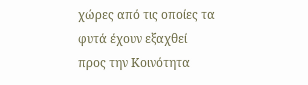χώρες από τις οποίες τα φυτά έχουν εξαχθεί προς την Κοινότητα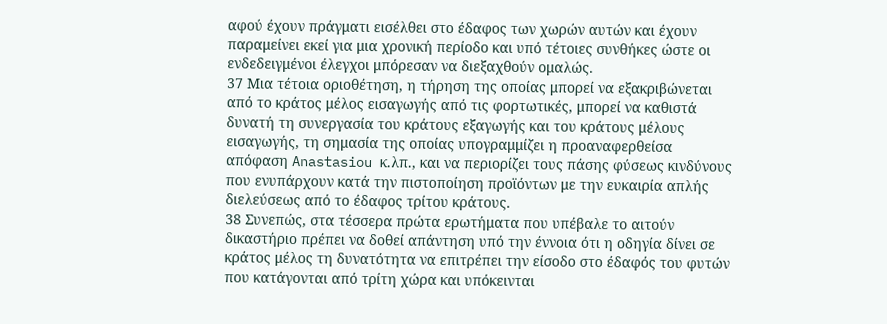αφού έχουν πράγματι εισέλθει στο έδαφος των χωρών αυτών και έχουν παραμείνει εκεί για μια χρονική περίοδο και υπό τέτοιες συνθήκες ώστε οι ενδεδειγμένοι έλεγχοι μπόρεσαν να διεξαχθούν ομαλώς.
37 Μια τέτοια οριοθέτηση, η τήρηση της οποίας μπορεί να εξακριβώνεται από το κράτος μέλος εισαγωγής από τις φορτωτικές, μπορεί να καθιστά δυνατή τη συνεργασία του κράτους εξαγωγής και του κράτους μέλους εισαγωγής, τη σημασία της οποίας υπογραμμίζει η προαναφερθείσα απόφαση Anastasiou κ.λπ., και να περιορίζει τους πάσης φύσεως κινδύνους που ενυπάρχουν κατά την πιστοποίηση προϊόντων με την ευκαιρία απλής διελεύσεως από το έδαφος τρίτου κράτους.
38 Συνεπώς, στα τέσσερα πρώτα ερωτήματα που υπέβαλε το αιτούν δικαστήριο πρέπει να δοθεί απάντηση υπό την έννοια ότι η οδηγία δίνει σε κράτος μέλος τη δυνατότητα να επιτρέπει την είσοδο στο έδαφός του φυτών που κατάγονται από τρίτη χώρα και υπόκεινται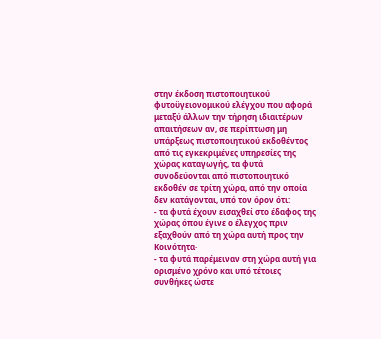στην έκδοση πιστοποιητικού φυτοϋγειονομικού ελέγχου που αφορά μεταξύ άλλων την τήρηση ιδιαιτέρων απαιτήσεων αν, σε περίπτωση μη υπάρξεως πιστοποιητικού εκδοθέντος από τις εγκεκριμένες υπηρεσίες της χώρας καταγωγής, τα φυτά συνοδεύονται από πιστοποιητικό εκδοθέν σε τρίτη χώρα, από την οποία δεν κατάγονται, υπό τον όρον ότι:
- τα φυτά έχουν εισαχθεί στο έδαφος της χώρας όπου έγινε ο έλεγχος πριν εξαχθούν από τη χώρα αυτή προς την Κοινότητα·
- τα φυτά παρέμειναν στη χώρα αυτή για ορισμένο χρόνο και υπό τέτοιες συνθήκες ώστε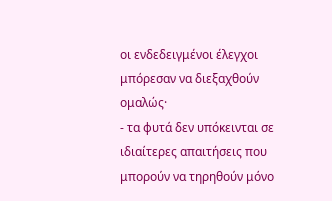οι ενδεδειγμένοι έλεγχοι μπόρεσαν να διεξαχθούν ομαλώς·
- τα φυτά δεν υπόκεινται σε ιδιαίτερες απαιτήσεις που μπορούν να τηρηθούν μόνο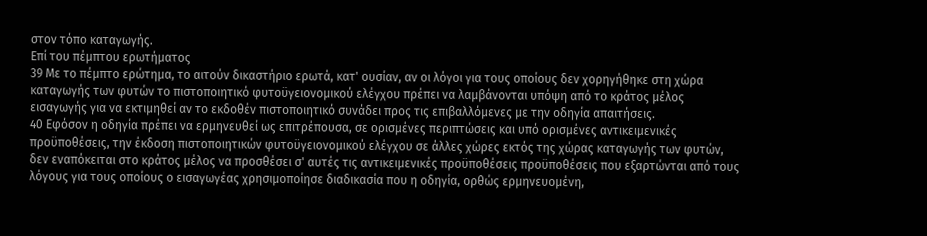στον τόπο καταγωγής.
Επί του πέμπτου ερωτήματος
39 Με το πέμπτο ερώτημα, το αιτούν δικαστήριο ερωτά, κατ' ουσίαν, αν οι λόγοι για τους οποίους δεν χορηγήθηκε στη χώρα καταγωγής των φυτών το πιστοποιητικό φυτοϋγειονομικού ελέγχου πρέπει να λαμβάνονται υπόψη από το κράτος μέλος εισαγωγής για να εκτιμηθεί αν το εκδοθέν πιστοποιητικό συνάδει προς τις επιβαλλόμενες με την οδηγία απαιτήσεις.
40 Εφόσον η οδηγία πρέπει να ερμηνευθεί ως επιτρέπουσα, σε ορισμένες περιπτώσεις και υπό ορισμένες αντικειμενικές προϋποθέσεις, την έκδοση πιστοποιητικών φυτοϋγειονομικού ελέγχου σε άλλες χώρες εκτός της χώρας καταγωγής των φυτών, δεν εναπόκειται στο κράτος μέλος να προσθέσει σ' αυτές τις αντικειμενικές προϋποθέσεις προϋποθέσεις που εξαρτώνται από τους λόγους για τους οποίους ο εισαγωγέας χρησιμοποίησε διαδικασία που η οδηγία, ορθώς ερμηνευομένη,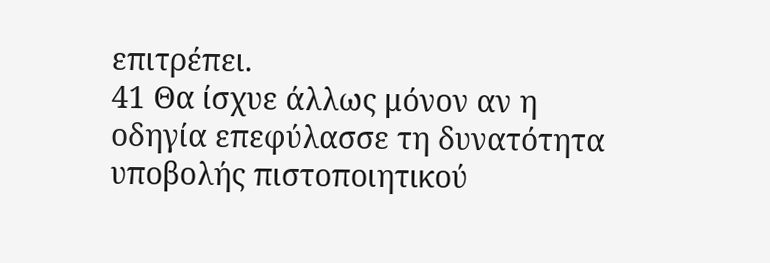επιτρέπει.
41 Θα ίσχυε άλλως μόνον αν η οδηγία επεφύλασσε τη δυνατότητα υποβολής πιστοποιητικού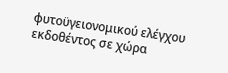φυτοϋγειονομικού ελέγχου εκδοθέντος σε χώρα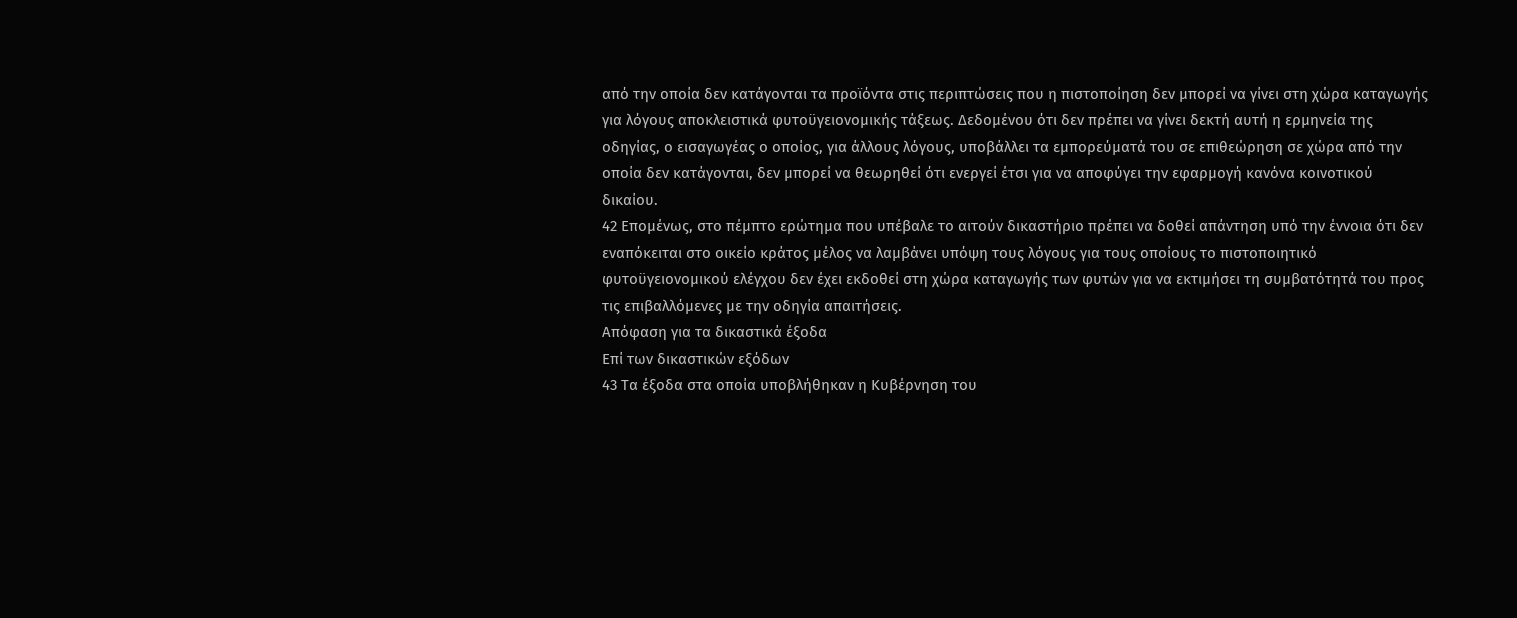από την οποία δεν κατάγονται τα προϊόντα στις περιπτώσεις που η πιστοποίηση δεν μπορεί να γίνει στη χώρα καταγωγής για λόγους αποκλειστικά φυτοϋγειονομικής τάξεως. Δεδομένου ότι δεν πρέπει να γίνει δεκτή αυτή η ερμηνεία της οδηγίας, ο εισαγωγέας ο οποίος, για άλλους λόγους, υποβάλλει τα εμπορεύματά του σε επιθεώρηση σε χώρα από την οποία δεν κατάγονται, δεν μπορεί να θεωρηθεί ότι ενεργεί έτσι για να αποφύγει την εφαρμογή κανόνα κοινοτικού δικαίου.
42 Επομένως, στο πέμπτο ερώτημα που υπέβαλε το αιτούν δικαστήριο πρέπει να δοθεί απάντηση υπό την έννοια ότι δεν εναπόκειται στο οικείο κράτος μέλος να λαμβάνει υπόψη τους λόγους για τους οποίους το πιστοποιητικό φυτοϋγειονομικού ελέγχου δεν έχει εκδοθεί στη χώρα καταγωγής των φυτών για να εκτιμήσει τη συμβατότητά του προς τις επιβαλλόμενες με την οδηγία απαιτήσεις.
Απόφαση για τα δικαστικά έξοδα
Επί των δικαστικών εξόδων
43 Τα έξοδα στα οποία υποβλήθηκαν η Κυβέρνηση του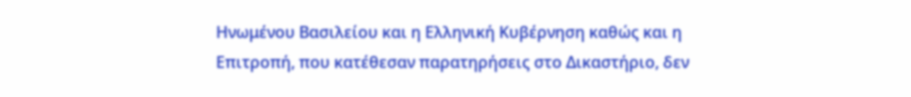Ηνωμένου Βασιλείου και η Ελληνική Κυβέρνηση καθώς και η Επιτροπή, που κατέθεσαν παρατηρήσεις στο Δικαστήριο, δεν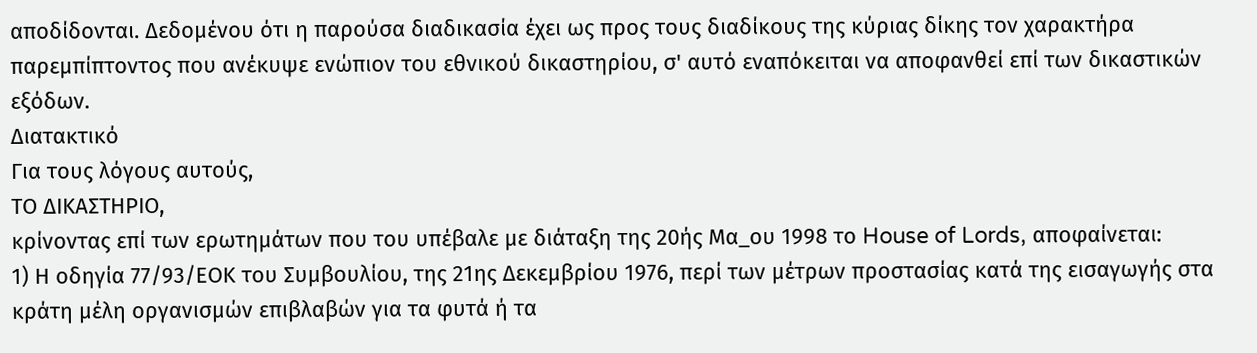αποδίδονται. Δεδομένου ότι η παρούσα διαδικασία έχει ως προς τους διαδίκους της κύριας δίκης τον χαρακτήρα παρεμπίπτοντος που ανέκυψε ενώπιον του εθνικού δικαστηρίου, σ' αυτό εναπόκειται να αποφανθεί επί των δικαστικών εξόδων.
Διατακτικό
Για τους λόγους αυτούς,
ΤΟ ΔΙΚΑΣΤΗΡΙΟ,
κρίνοντας επί των ερωτημάτων που του υπέβαλε με διάταξη της 20ής Μα_ου 1998 το House of Lords, αποφαίνεται:
1) Η οδηγία 77/93/ΕΟΚ του Συμβουλίου, της 21ης Δεκεμβρίου 1976, περί των μέτρων προστασίας κατά της εισαγωγής στα κράτη μέλη οργανισμών επιβλαβών για τα φυτά ή τα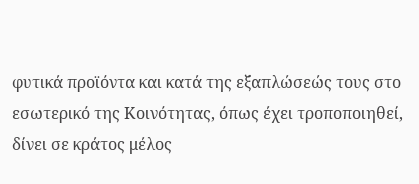φυτικά προϊόντα και κατά της εξαπλώσεώς τους στο εσωτερικό της Κοινότητας, όπως έχει τροποποιηθεί, δίνει σε κράτος μέλος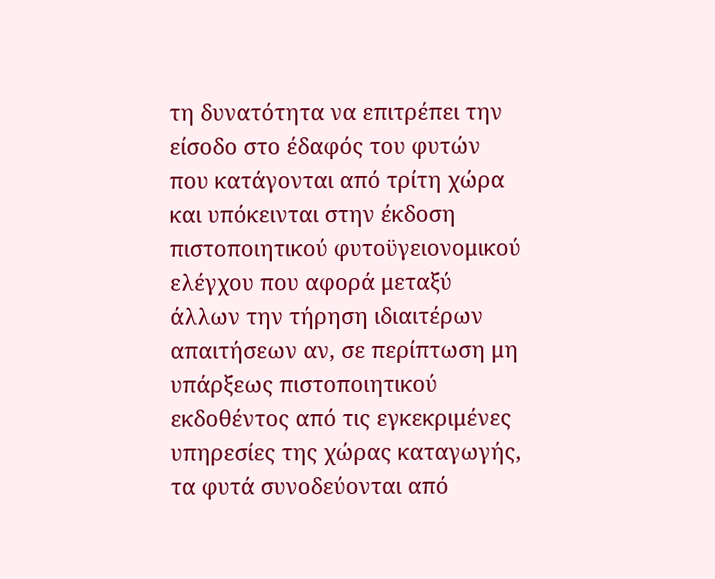τη δυνατότητα να επιτρέπει την είσοδο στο έδαφός του φυτών που κατάγονται από τρίτη χώρα και υπόκεινται στην έκδοση πιστοποιητικού φυτοϋγειονομικού ελέγχου που αφορά μεταξύ άλλων την τήρηση ιδιαιτέρων απαιτήσεων αν, σε περίπτωση μη υπάρξεως πιστοποιητικού εκδοθέντος από τις εγκεκριμένες υπηρεσίες της χώρας καταγωγής, τα φυτά συνοδεύονται από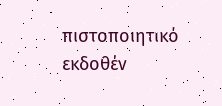πιστοποιητικό εκδοθέν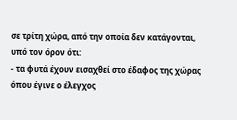σε τρίτη χώρα, από την οποία δεν κατάγονται, υπό τον όρον ότι:
- τα φυτά έχουν εισαχθεί στο έδαφος της χώρας όπου έγινε ο έλεγχος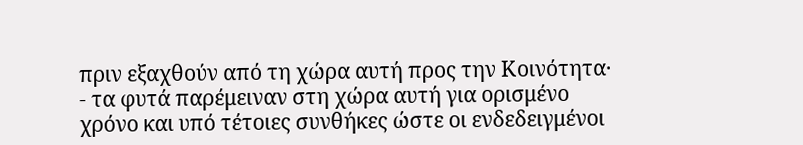πριν εξαχθούν από τη χώρα αυτή προς την Κοινότητα·
- τα φυτά παρέμειναν στη χώρα αυτή για ορισμένο χρόνο και υπό τέτοιες συνθήκες ώστε οι ενδεδειγμένοι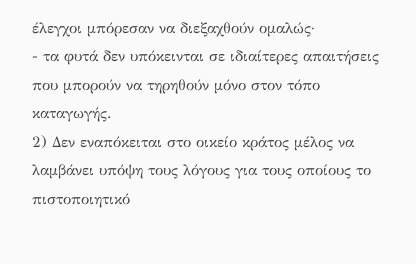έλεγχοι μπόρεσαν να διεξαχθούν ομαλώς·
- τα φυτά δεν υπόκεινται σε ιδιαίτερες απαιτήσεις που μπορούν να τηρηθούν μόνο στον τόπο καταγωγής.
2) Δεν εναπόκειται στο οικείο κράτος μέλος να λαμβάνει υπόψη τους λόγους για τους οποίους το πιστοποιητικό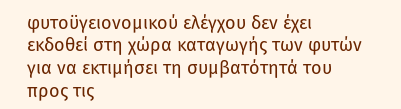φυτοϋγειονομικού ελέγχου δεν έχει εκδοθεί στη χώρα καταγωγής των φυτών για να εκτιμήσει τη συμβατότητά του προς τις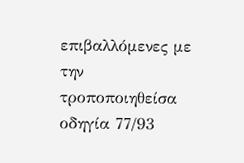επιβαλλόμενες με την τροποποιηθείσα οδηγία 77/93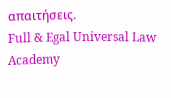απαιτήσεις.
Full & Egal Universal Law Academy